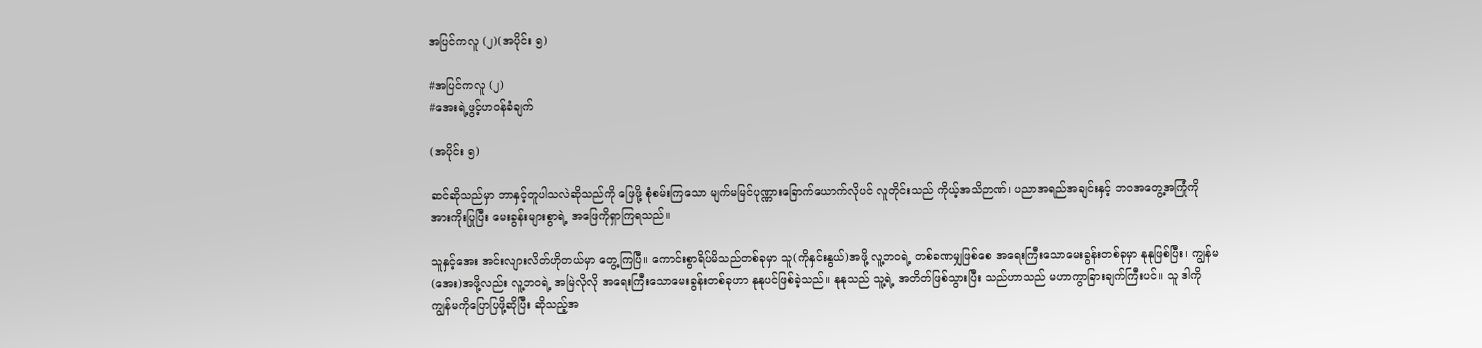အပြင်ကလူ (၂)(အပိုင်း ၅)

#အပြင်ကလူ (၂)
#အေးရဲ့ဖွင့်ဟဝန်ခံချက်

(အပိုင်း ၅)

ဆင်ဆိုသည်မှာ ဘာနှင့်တူပါသလဲဆိုသည်ကို ဖြေဖို့ စုံစမ်းကြသော မျက်မမြင်ပုဏ္ဏားခြောက်ယောက်လိုပင် လူတိုင်းသည် ကိုယ့်အသိဉာဏ်၊ ပညာအရည်အချင်းနှင့် ဘဝအတွေ့အကြုံကို အားကိုးပြုပြီး မေးခွန်းများစွာရဲ့ အဖြေကိုရှာကြရသည်။

သူနှင့်အေး အင်းလျားလိတ်ဟိုတယ်မှာ တွေ့ကြပြီ။ ကောင်းစွာရိပ်မိသည်တစ်ခုမှာ သူ(ကိုနှင်းနွယ်)အဖို့ လူ့ဘဝရဲ့ တစ်ခဏမျှဖြစ်စေ အရေးကြီးသောမေးခွန်းတစ်ခုမှာ နုနုဖြစ်ပြီး၊ ကျွန်မ(အေး)အဖို့လည်း လူ့ဘဝရဲ့ အမြဲလိုလို အရေးကြီးသောမေးခွန်းတစ်ခုဟာ နုနုပင်ဖြစ်ခဲ့သည်။ နုနုသည် သူ့ရဲ့ အတိတ်ဖြစ်သွားပြီး သည်ဟာသည် မဟာကွာခြားချက်ကြီးပင်။ သူ ဒါကို ကျွန်မကိုပြောပြဖို့ဆိုပြီး ဆိုသည့်အ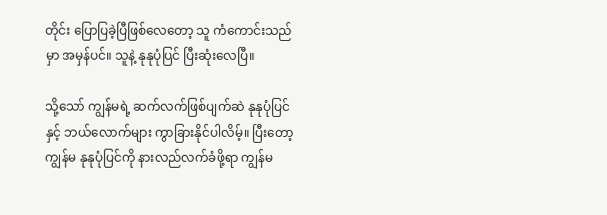တိုင်း ပြောပြခဲ့ပြီဖြစ်လေတော့ သူ ကံကောင်းသည်မှာ အမှန်ပင်။ သူနဲ့ နုနုပုံပြင် ပြီးဆုံးလေပြီ။

သို့သော် ကျွန်မရဲ့ ဆက်လက်ဖြစ်ပျက်ဆဲ နုနုပုံပြင်နှင့် ဘယ်လောက်များ ကွာခြားနိုင်ပါလိမ့်။ ပြီးတော့ ကျွန်မ နုနုပုံပြင်ကို နားလည်လက်ခံဖို့ရာ ကျွန်မ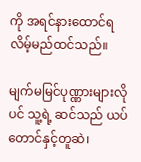ကို အရင်နားထောင်ရလိမ့်မည်ထင်သည်။

မျက်မမြင်ပုဏ္ဏားများလိုပင် သူ့ရဲ့ ဆင်သည် ယပ်တောင်နှင့်တူဆဲ၊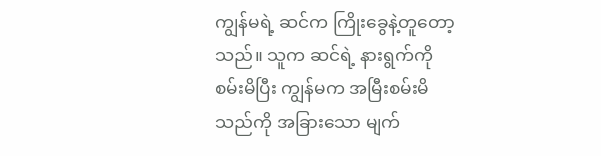ကျွန်မရဲ့ ဆင်က ကြိုးခွေနဲ့တူတော့သည်။ သူက ဆင်ရဲ့ နားရွက်ကို စမ်းမိပြီး ကျွန်မက အမြီးစမ်းမိသည်ကို အခြားသော မျက်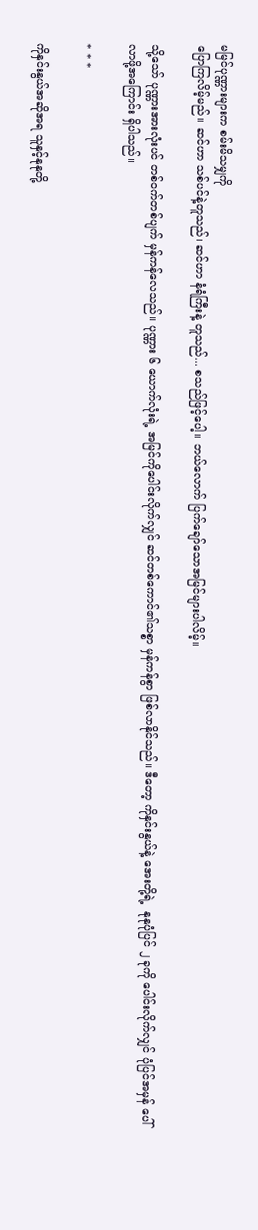မမြင်ပုဏ္ဏားများက စမ်းမိသမျှကို
ပြောကြလိမ့်မည်။ ဆင်ဟာ သစ်ပင်နဲ့တူသည်၊ ဆင်ဟာ နံရံကြီးနဲ့ တူသည်... စသည်ဖြင့်ပေါ့။ ဘယ်လောက် ပြက်ချော်သောအမြင်များပါလိမ့်။

သို့သော် ပုဏ္ဏားအားလုံးပင် တစ်ဝက်တစ်ပျက် မှန်ကန်လေသည်။ ပုဏ္ဏား ၆ ယောက်လုံးရဲ့ အမြင်ကိုပေါင်းလိုက်လျှင် ဆင်တစ်ကောင်၏သစ္စာ မှန်ကန်စွာ ဖြစ်လာနိုင်သည်။ ဒီတော့ ကိုနှင်းနွယ်နဲ့ အေးတို့ရဲ့  နုနုပုံပြင် ၂ ခုကို ပေါင်းလိုက်လျှင် ပုံပြင်အမှန် ပေါ်လာဖို့အကြောင်း ရှိပါသည်။

* * *

ကိုနှင်းနွယ်အဆိုအရ သူနှင့်နုနုတို့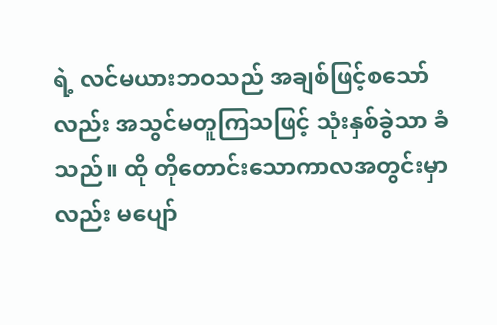ရဲ့ လင်မယားဘဝသည် အချစ်ဖြင့်စသော်လည်း အသွင်မတူကြသဖြင့် သုံးနှစ်ခွဲသာ ခံသည်။ ထို တိုတောင်းသောကာလအတွင်းမှာလည်း မပျော်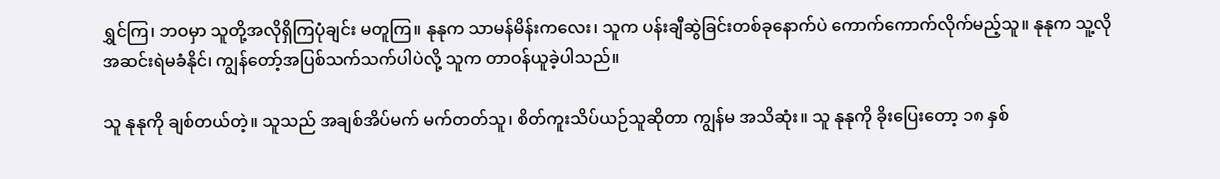ရွှင်ကြ၊ ဘဝမှာ သူတို့အလိုရှိကြပုံချင်း မတူကြ။ နုနုက သာမန်မိန်းကလေး၊ သူက ပန်းချီဆွဲခြင်းတစ်ခုနောက်ပဲ ကောက်ကောက်လိုက်မည့်သူ။ နုနုက သူ့လို အဆင်းရဲမခံနိုင်၊ ကျွန်တော့်အပြစ်သက်သက်ပါပဲလို့ သူက တာဝန်ယူခဲ့ပါသည်။

သူ နုနုကို ချစ်တယ်တဲ့။ သူသည် အချစ်အိပ်မက် မက်တတ်သူ၊ စိတ်ကူးသိပ်ယဉ်သူဆိုတာ ကျွန်မ အသိဆုံး။ သူ နုနုကို ခိုးပြေးတော့ ၁၈ နှစ်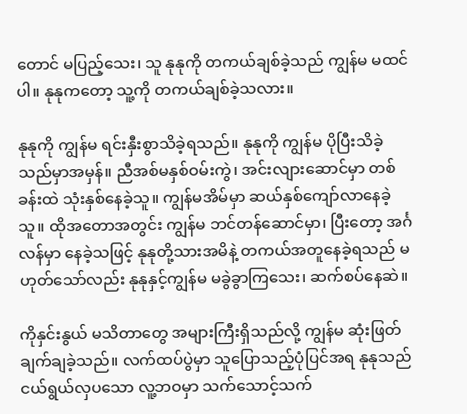တောင် မပြည့်သေး၊ သူ နုနုကို တကယ်ချစ်ခဲ့သည် ကျွန်မ မထင်ပါ။ နုနုကတော့ သူ့ကို တကယ်ချစ်ခဲ့သလား။

နုနုကို ကျွန်မ ရင်းနှီးစွာသိခဲ့ရသည်။ နုနုကို ကျွန်မ ပိုပြီးသိခဲ့သည်မှာအမှန်။ ညီအစ်မနှစ်ဝမ်းကွဲ၊ အင်းလျားဆောင်မှာ တစ်ခန်းထဲ သုံးနှစ်နေခဲ့သူ။ ကျွန်မအိမ်မှာ ဆယ်နှစ်ကျော်လာနေခဲ့သူ။ ထိုအတောအတွင်း ကျွန်မ ဘင်တန်ဆောင်မှာ၊ ပြီးတော့ အင်္ဂလန်မှာ နေခဲ့သဖြင့် နုနုတို့သားအမိနဲ့ တကယ်အတူနေခဲ့ရသည် မဟုတ်သော်လည်း နုနုနှင့်ကျွန်မ မခွဲခွာကြသေး၊ ဆက်စပ်နေဆဲ။

ကိုနှင်းနွယ် မသိတာတွေ အများကြီးရှိသည်လို့ ကျွန်မ ဆုံးဖြတ်ချက်ချခဲ့သည်။ လက်ထပ်ပွဲမှာ သူပြောသည့်ပုံပြင်အရ နုနုသည် ငယ်ရွယ်လှပသော လူ့ဘဝမှာ သက်သောင့်သက်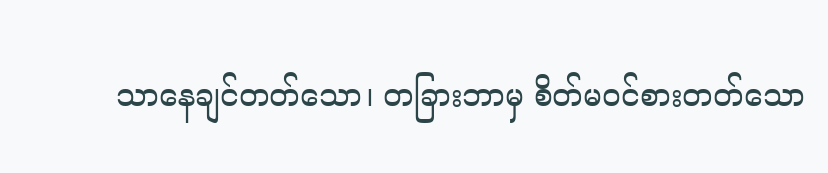သာနေချင်တတ်သော၊ တခြားဘာမှ စိတ်မဝင်စားတတ်သော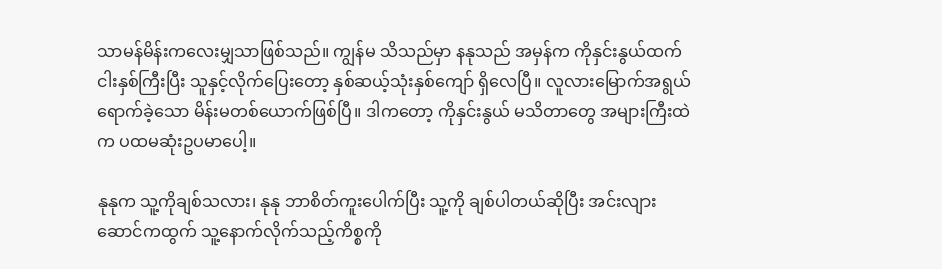သာမန်မိန်းကလေးမျှသာဖြစ်သည်။ ကျွန်မ သိသည်မှာ နနုသည် အမှန်က ကိုနှင်းနွယ်ထက် ငါးနှစ်ကြီးပြီး သူနှင့်လိုက်ပြေးတော့ နှစ်ဆယ့်သုံးနှစ်ကျော် ရှိလေပြီ။ လူလားမြောက်အရွယ်ရောက်ခဲ့သော မိန်းမတစ်ယောက်ဖြစ်ပြီ။ ဒါကတော့ ကိုနှင်းနွယ် မသိတာတွေ အများကြီးထဲက ပထမဆုံးဥပမာပေါ့။

နုနုက သူ့ကိုချစ်သလား၊ နုနု ဘာစိတ်ကူးပေါက်ပြီး သူ့ကို ချစ်ပါတယ်ဆိုပြီး အင်းလျားဆောင်ကထွက် သူ့နောက်လိုက်သည့်ကိစ္စကို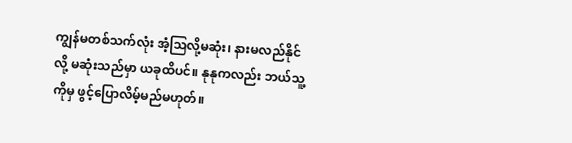ကျွန်မတစ်သက်လုံး အံ့သြလို့မဆုံး၊ နားမလည်နိုင်လို့ မဆုံးသည်မှာ ယခုထိပင်။ နုနုကလည်း ဘယ်သူ့ကိုမှ ဖွင့်ပြောလိမ့်မည်မဟုတ်။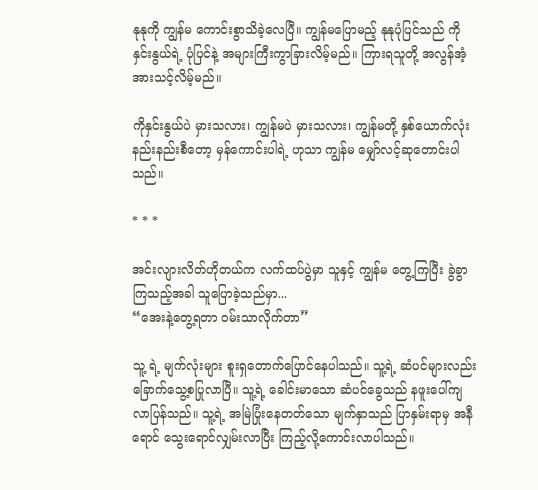နုနုကို ကျွန်မ ကောင်းစွာသိခဲ့လေပြီ။ ကျွန်မပြောမည့် နုနုပုံပြင်သည် ကိုနှင်းနွယ်ရဲ့ ပုံပြင်နဲ့ အများကြီးကွာခြားလိမ့်မည်။ ကြားရသူတို့ အလွန်အံ့အားသင့်လိမ့်မည်။

ကိုနှင်းနွယ်ပဲ မှားသလား၊ ကျွန်မပဲ မှားသလား၊ ကျွန်မတို့ နှစ်ယောက်လုံး နည်းနည်းစီတော့ မှန်ကောင်းပါရဲ့ ဟုသာ ကျွန်မ မျှော်လင့်ဆုတောင်းပါသည်။

* * *

အင်းလျားလိတ်ဟိုတယ်က လက်ထပ်ပွဲမှာ သူနှင့် ကျွန်မ တွေ့ကြပြီး ခွဲခွာကြသည့်အခါ သူပြောခဲ့သည်မှာ...
“အေးနဲ့တွေ့ရတာ ဝမ်းသာလိုက်တာ”

သူ့ ရဲ့ မျက်လုံးများ စူးရှတောက်ပြောင်နေပါသည်။ သူ့ရဲ့ ဆံပင်များလည်း ခြောက်သွေ့စပြုလာပြီ။ သူ့ရဲ့ ခေါင်းမာသော ဆံပင်ခွေသည် နဖူးပေါ်ကျလာပြန်သည်။ သူ့ရဲ့ အမြဲပြုံးနေတတ်သော မျက်နှာသည် ပြာနှမ်းရာမှ အနီရောင် သွေးရောင်လျှမ်းလာပြီး ကြည့်လို့ကောင်းလာပါသည်။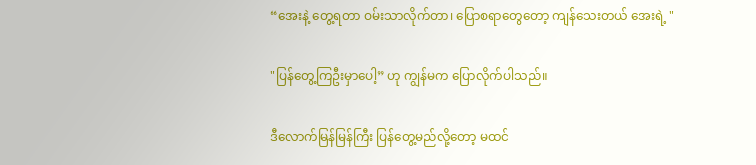“အေးနဲ့ တွေ့ရတာ ဝမ်းသာလိုက်တာ၊ ပြောစရာတွေတော့ ကျန်သေးတယ် အေးရဲ့ "

"ပြန်တွေ့ကြဦးမှာပေါ့” ဟု ကျွန်မက ပြောလိုက်ပါသည်။

ဒီလောက်မြန်မြန်ကြီး ပြန်တွေ့မည်လို့တော့ မထင်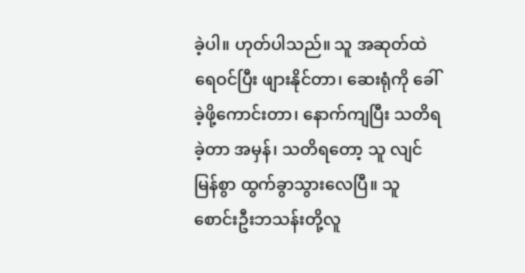ခဲ့ပါ။ ဟုတ်ပါသည်။ သူ အဆုတ်ထဲရေဝင်ပြီး ဖျားနိုင်တာ၊ ဆေးရုံကို ခေါ်ခဲ့ဖို့ကောင်းတာ၊ နောက်ကျပြီး သတိရခဲ့တာ အမှန်၊ သတိရတော့ သူ လျင်မြန်စွာ ထွက်ခွာသွားလေပြီ။ သူ စောင်းဦးဘသန်းတို့လူ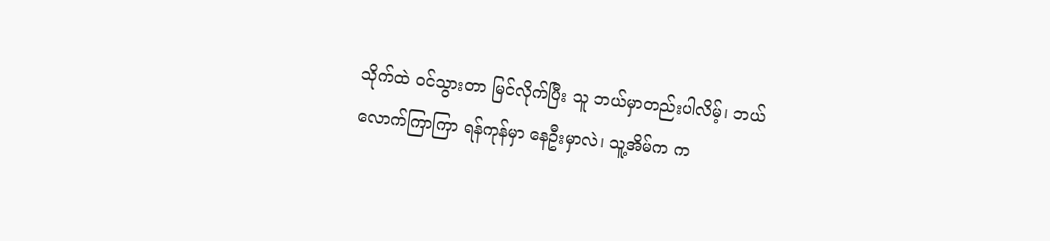သိုက်ထဲ ဝင်သွားတာ မြင်လိုက်ပြီး သူ ဘယ်မှာတည်းပါလိမ့်၊ ဘယ်လောက်ကြာကြာ ရန်ကုန်မှာ နေဦးမှာလဲ၊ သူ့အိမ်က က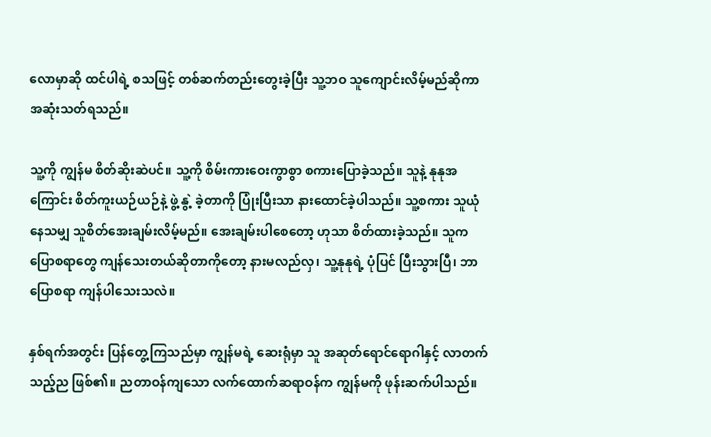လောမှာဆို ထင်ပါရဲ့ စသဖြင့် တစ်ဆက်တည်းတွေးခဲ့ပြီး သူ့ဘဝ သူကျောင်းလိမ့်မည်ဆိုကာ အဆုံးသတ်ရသည်။

သူ့ကို ကျွန်မ စိတ်ဆိုးဆဲပင်။ သူ့ကို စိမ်းကားဝေးကွာစွာ စကားပြောခဲ့သည်။ သူနဲ့ နုနုအကြောင်း စိတ်ကူးယဉ်ယဉ်နဲ့ ဖွဲ့ နွဲ့ ခဲ့တာကို ပြုံးပြီးသာ နားထောင်ခဲ့ပါသည်။ သူ့စကား သူယုံနေသမျှ သူစိတ်အေးချမ်းလိမ့်မည်။ အေးချမ်းပါစေတော့ ဟုသာ စိတ်ထားခဲ့သည်။ သူက ပြောစရာတွေ ကျန်သေးတယ်ဆိုတာကိုတော့ နားမလည်လှ၊ သူ့နုနုရဲ့ ပုံပြင် ပြီးသွားပြီ၊ ဘာပြောစရာ ကျန်ပါသေးသလဲ။

နှစ်ရက်အတွင်း ပြန်တွေ့ကြသည်မှာ ကျွန်မရဲ့ ဆေးရုံမှာ သူ အဆုတ်ရောင်ရောဂါနှင့် လာတက်သည့်ည ဖြစ်၏။ ညတာဝန်ကျသော လက်ထောက်ဆရာဝန်က ကျွန်မကို ဖုန်းဆက်ပါသည်။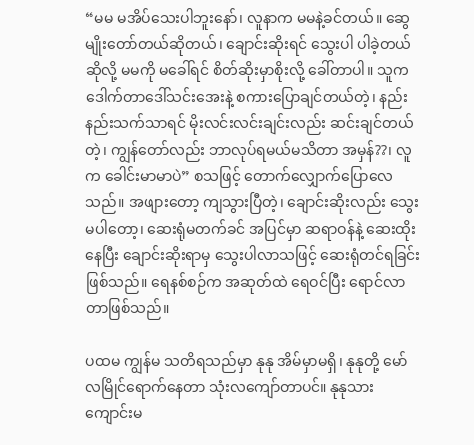“မမ မအိပ်သေးပါဘူးနော်၊ လူနာက မမနဲ့ခင်တယ်။ ဆွေမျိုးတော်တယ်ဆိုတယ်၊ ချောင်းဆိုးရင် သွေးပါ ပါခဲ့တယ်ဆိုလို့ မမကို မခေါ်ရင် စိတ်ဆိုးမှာစိုးလို့ ခေါ်တာပါ။ သူက ဒေါက်တာဒေါ်သင်းအေးနဲ့ စကားပြောချင်တယ်တဲ့၊ နည်းနည်းသက်သာရင် မိုးလင်းလင်းချင်းလည်း ဆင်းချင်တယ်တဲ့၊ ကျွန်တော်လည်း ဘာလုပ်ရမယ်မသိတာ အမှန်??၊ လူက ခေါင်းမာမာပဲ” စသဖြင့် တောက်လျှောက်ပြောလေသည်။ အဖျားတော့ ကျသွားပြီတဲ့၊ ချောင်းဆိုးလည်း သွေးမပါတော့၊ ဆေးရုံမတက်ခင် အပြင်မှာ ဆရာဝန်နဲ့ ဆေးထိုးနေပြီး ချောင်းဆိုးရာမှ သွေးပါလာသဖြင့် ဆေးရုံတင်ရခြင်းဖြစ်သည်။ ရေနစ်စဉ်က အဆုတ်ထဲ ရေဝင်ပြီး ရောင်လာတာဖြစ်သည်။

ပထမ ကျွန်မ သတိရသည်မှာ နုနု အိမ်မှာမရှိ၊ နုနုတို့ မော်လမြိုင်ရောက်နေတာ သုံးလကျော်တာပင်။ နုနုသား ကျောင်းမ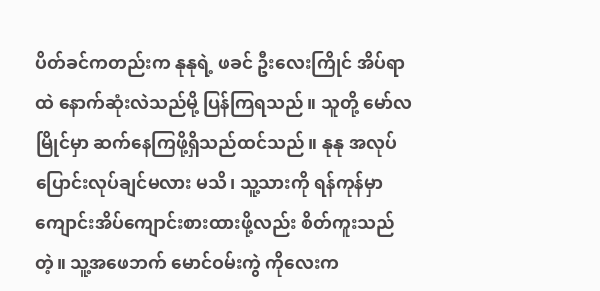ပိတ်ခင်ကတည်းက နုနုရဲ့ ဖခင် ဦးလေးကြိုင် အိပ်ရာထဲ နောက်ဆုံးလဲသည်မို့ ပြန်ကြရသည်။ သူတို့ မော်လမြိုင်မှာ ဆက်နေကြဖို့ရှိသည်ထင်သည်။ နုနု အလုပ်ပြောင်းလုပ်ချင်မလား မသိ၊ သူ့သားကို ရန်ကုန်မှာ ကျောင်းအိပ်ကျောင်းစားထားဖို့လည်း စိတ်ကူးသည်တဲ့။ သူ့အဖေဘက် မောင်ဝမ်းကွဲ ကိုလေးက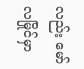လည်း မော်လမြိုင်မှာ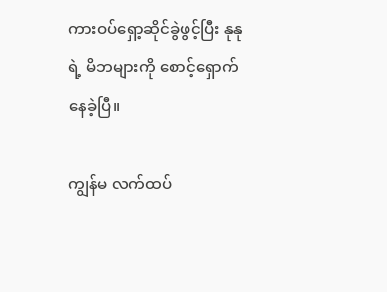ကားဝပ်ရှော့ဆိုင်ခွဲဖွင့်ပြီး နုနုရဲ့ မိဘများကို စောင့်ရှောက်နေခဲ့ပြီ။

ကျွန်မ လက်ထပ်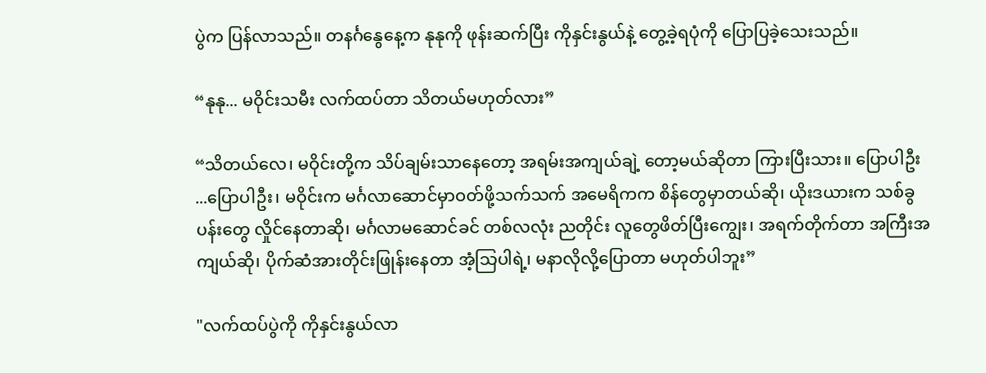ပွဲက ပြန်လာသည်။ တနင်္ဂနွေနေ့က နုနုကို ဖုန်းဆက်ပြီး ကိုနှင်းနွယ်နဲ့ တွေ့ခဲ့ရပုံကို ပြောပြခဲ့သေးသည်။

“နုနု... မဝိုင်းသမီး လက်ထပ်တာ သိတယ်မဟုတ်လား”

“သိတယ်လေ၊ မဝိုင်းတို့က သိပ်ချမ်းသာနေတော့ အရမ်းအကျယ်ချဲ့ တော့မယ်ဆိုတာ ကြားပြီးသား။ ပြောပါဦး ...ပြောပါဦး၊ မဝိုင်းက မင်္ဂလာဆောင်မှာဝတ်ဖို့သက်သက် အမေရိကက စိန်တွေမှာတယ်ဆို၊ ယိုးဒယားက သစ်ခွပန်းတွေ လှိုင်နေတာဆို၊ မင်္ဂလာမဆောင်ခင် တစ်လလုံး ညတိုင်း လူတွေဖိတ်ပြီးကျွေး၊ အရက်တိုက်တာ အကြီးအကျယ်ဆို၊ ပိုက်ဆံအားတိုင်းဖြုန်းနေတာ အံ့သြပါရဲ့၊ မနာလိုလို့ပြောတာ မဟုတ်ပါဘူး”

"လက်ထပ်ပွဲကို ကိုနှင်းနွယ်လာ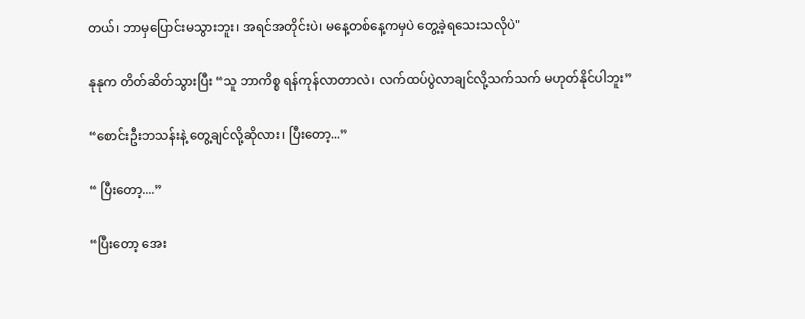တယ်၊ ဘာမှပြောင်းမသွားဘူး၊ အရင်အတိုင်းပဲ၊ မနေ့တစ်နေ့ကမှပဲ တွေ့ခဲ့ရသေးသလိုပဲ"

နုနုက တိတ်ဆိတ်သွားပြီး “သူ ဘာကိစ္စ ရန်ကုန်လာတာလဲ၊ လက်ထပ်ပွဲလာချင်လို့သက်သက် မဟုတ်နိုင်ပါဘူး”

“စောင်းဦးဘသန်းနဲ့ တွေ့ချင်လို့ဆိုလား၊ ပြီးတော့...”

“ ပြီးတော့....”

“ပြီးတော့ အေး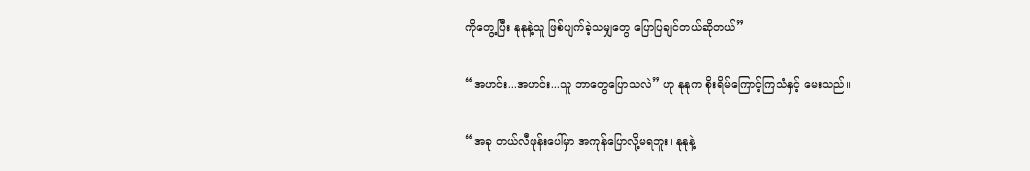ကိုတွေ့ပြီး နုနုနဲ့သူ ဖြစ်ပျက်ခဲ့သမျှတွေ ပြောပြချင်တယ်ဆိုတယ်”

“အဟင်း...အဟင်း...သူ ဘာတွေပြောသလဲ” ဟု နုနုက စိုးရိမ်ကြောင့်ကြသံနှင့် မေးသည်။

“အခု တယ်လီဖုန်းပေါ်မှာ အကုန်ပြောလို့မရဘူး၊ နုနုနဲ့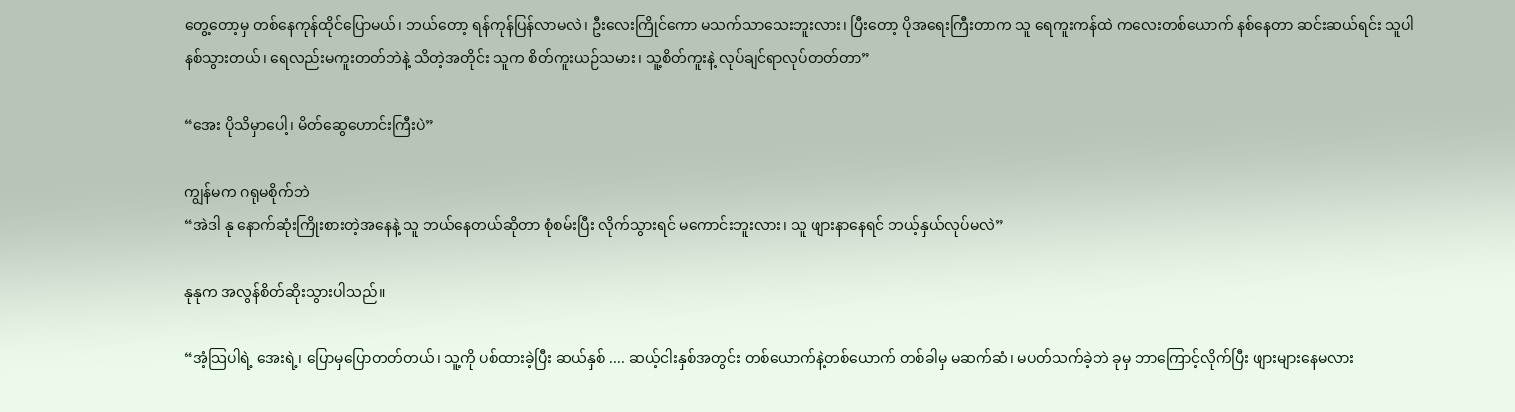တွေ့တော့မှ တစ်နေကုန်ထိုင်ပြောမယ်၊ ဘယ်တော့ ရန်ကုန်ပြန်လာမလဲ၊ ဦးလေးကြိုင်ကော မသက်သာသေးဘူးလား၊ ပြီးတော့ ပိုအရေးကြီးတာက သူ ရေကူးကန်ထဲ ကလေးတစ်ယောက် နစ်နေတာ ဆင်းဆယ်ရင်း သူပါနစ်သွားတယ်၊ ရေလည်းမကူးတတ်ဘဲနဲ့ သိတဲ့အတိုင်း သူက စိတ်ကူးယဉ်သမား၊ သူ့စိတ်ကူးနဲ့ လုပ်ချင်ရာလုပ်တတ်တာ”

“အေး ပိုသိမှာပေါ့၊ မိတ်ဆွေဟောင်းကြီးပဲ”

ကျွန်မက ဂရုမစိုက်ဘဲ
“အဲဒါ နု နောက်ဆုံးကြိုးစားတဲ့အနေနဲ့ သူ ဘယ်နေတယ်ဆိုတာ စုံစမ်းပြီး လိုက်သွားရင် မကောင်းဘူးလား၊ သူ ဖျားနာနေရင် ဘယ့်နှယ်လုပ်မလဲ”

နုနုက အလွန်စိတ်ဆိုးသွားပါသည်။

“အံ့သြပါရဲ့ အေးရဲ့၊ ပြောမှပြောတတ်တယ်၊ သူ့ကို ပစ်ထားခဲ့ပြီး ဆယ်နှစ် .... ဆယ့်ငါးနှစ်အတွင်း တစ်ယောက်နဲ့တစ်ယောက် တစ်ခါမှ မဆက်ဆံ၊ မပတ်သက်ခဲ့ဘဲ ခုမှ ဘာကြောင့်လိုက်ပြီး ဖျားများနေမလား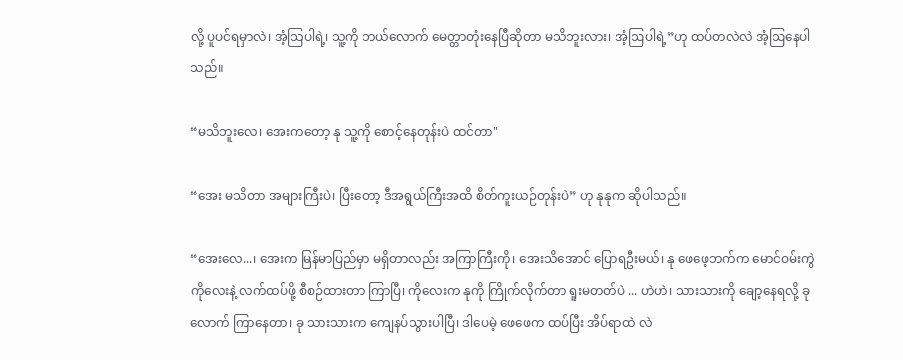လို့ ပူပင်ရမှာလဲ၊ အံ့သြပါရဲ့၊ သူ့ကို ဘယ်လောက် မေတ္တာတုံးနေပြီဆိုတာ မသိဘူးလား၊ အံ့ဩပါရဲ့”ဟု ထပ်တလဲလဲ အံ့ဩနေပါသည်။

“မသိဘူးလေ၊ အေးကတော့ နု သူ့ကို စောင့်နေတုန်းပဲ ထင်တာ"

“အေး မသိတာ အများကြီးပဲ၊ ပြီးတော့ ဒီအရွယ်ကြီးအထိ စိတ်ကူးယဉ်တုန်းပဲ” ဟု နုနုက ဆိုပါသည်။

“အေးလေ...၊ အေးက မြန်မာပြည်မှာ မရှိတာလည်း အကြာကြီးကို၊ အေးသိအောင် ပြောရဦးမယ်၊ နု ဖေဖေ့ဘက်က မောင်ဝမ်းကွဲ ကိုလေးနဲ့ လက်ထပ်ဖို့ စီစဉ်ထားတာ ကြာပြီ၊ ကိုလေးက နုကို ကြိုက်လိုက်တာ ရူးမတတ်ပဲ ... ဟဲဟဲ၊ သားသားကို ချော့နေရလို့ ခုလောက် ကြာနေတာ၊ ခု သားသားက ကျေနပ်သွားပါပြီ၊ ဒါပေမဲ့ ဖေဖေက ထပ်ပြီး အိပ်ရာထဲ လဲ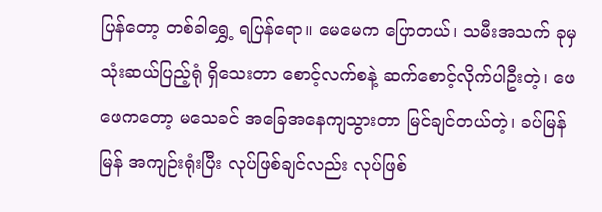ပြန်တော့ တစ်ခါရွှေ့ ရပြန်ရော။ မေမေက ပြောတယ်၊ သမီးအသက် ခုမှ သုံးဆယ်ပြည့်ရုံ ရှိသေးတာ စောင့်လက်စနဲ့ ဆက်စောင့်လိုက်ပါဦးတဲ့၊ ဖေဖေကတော့ မသေခင် အခြေအနေကျသွားတာ မြင်ချင်တယ်တဲ့၊ ခပ်မြန်မြန် အကျဉ်းရုံးပြီး လုပ်ဖြစ်ချင်လည်း လုပ်ဖြစ်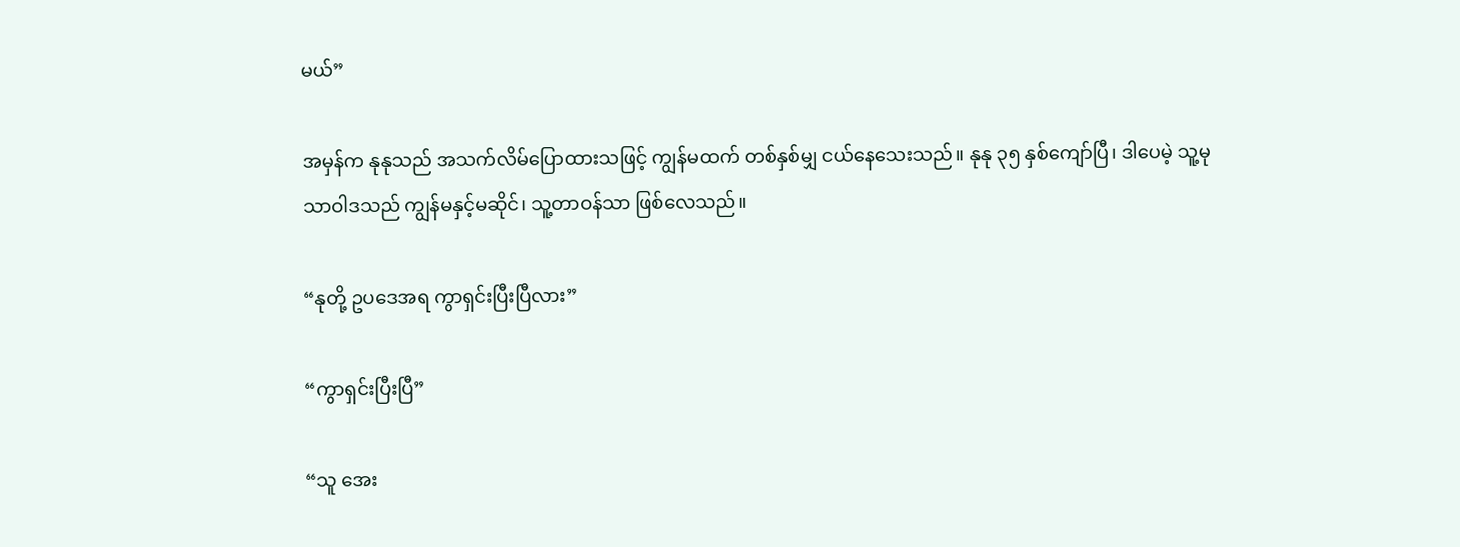မယ်”

အမှန်က နုနုသည် အသက်လိမ်ပြောထားသဖြင့် ကျွန်မထက် တစ်နှစ်မျှ ငယ်နေသေးသည်။ နုနု ၃၅ နှစ်ကျော်ပြီ၊ ဒါပေမဲ့ သူ့မုသာဝါဒသည် ကျွန်မနှင့်မဆိုင်၊ သူ့တာဝန်သာ ဖြစ်လေသည်။

“နုတို့ ဥပဒေအရ ကွာရှင်းပြီးပြီလား”

“ကွာရှင်းပြီးပြီ”

“သူ အေး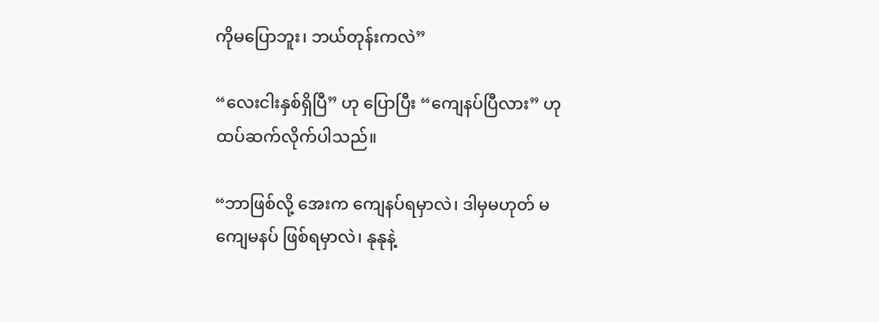ကိုမပြောဘူး၊ ဘယ်တုန်းကလဲ”

“လေးငါးနှစ်ရှိပြီ” ဟု ပြောပြီး “ကျေနပ်ပြီလား” ဟု ထပ်ဆက်လိုက်ပါသည်။

“ဘာဖြစ်လို့ အေးက ကျေနပ်ရမှာလဲ၊ ဒါမှမဟုတ် မကျေမနပ် ဖြစ်ရမှာလဲ၊ နုနုနဲ့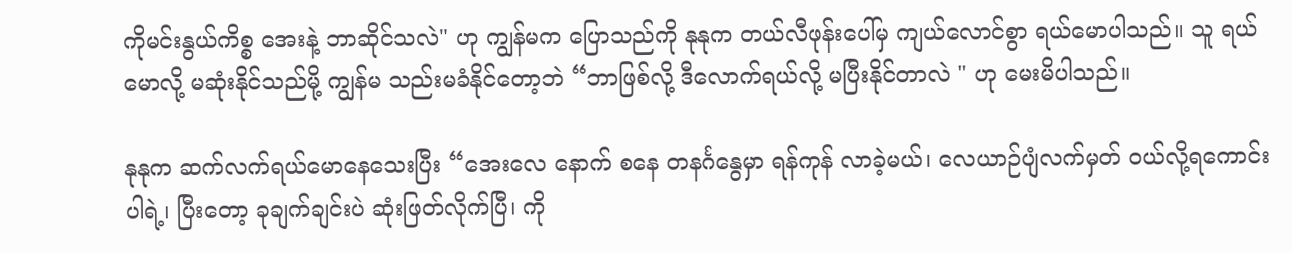ကိုမင်းနွယ်ကိစ္စ အေးနဲ့ ဘာဆိုင်သလဲ" ဟု ကျွန်မက ပြောသည်ကို နုနုက တယ်လီဖုန်းပေါ်မှ ကျယ်လောင်စွာ ရယ်မောပါသည်။ သူ ရယ်မောလို့ မဆုံးနိုင်သည်မို့ ကျွန်မ သည်းမခံနိုင်တော့ဘဲ “ဘာဖြစ်လို့ ဒီလောက်ရယ်လို့ မပြီးနိုင်တာလဲ " ဟု မေးမိပါသည်။

နုနုက ဆက်လက်ရယ်မောနေသေးပြီး “အေးလေ နောက် စနေ တနင်္ဂနွေမှာ ရန်ကုန် လာခဲ့မယ်၊ လေယာဉ်ပျံလက်မှတ် ဝယ်လို့ရကောင်းပါရဲ့၊ ပြီးတော့ ခုချက်ချင်းပဲ ဆုံးဖြတ်လိုက်ပြီ၊ ကို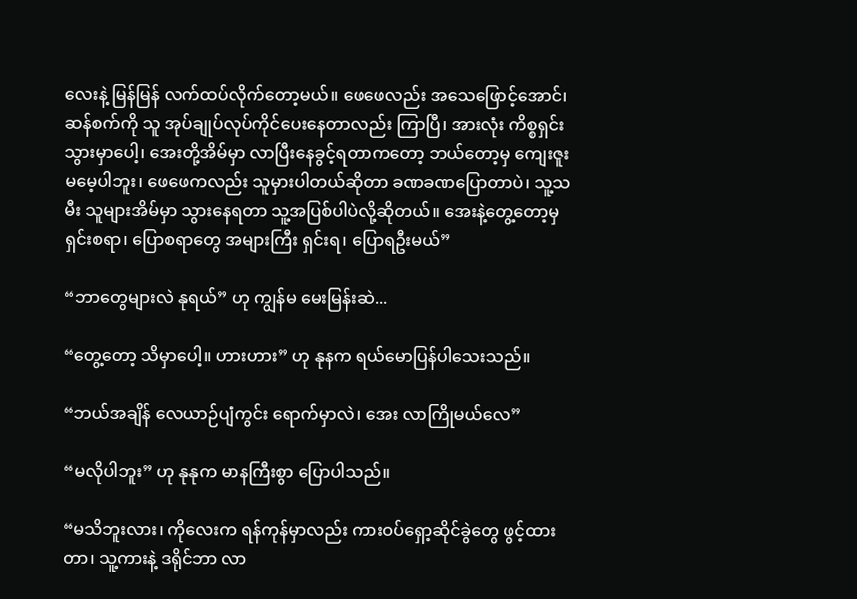လေးနဲ့ မြန်မြန် လက်ထပ်လိုက်တော့မယ်။ ဖေဖေလည်း အသေဖြောင့်အောင်၊ ဆန်စက်ကို သူ အုပ်ချုပ်လုပ်ကိုင်ပေးနေတာလည်း ကြာပြီ၊ အားလုံး ကိစ္စရှင်းသွားမှာပေါ့၊ အေးတို့အိမ်မှာ လာပြီးနေခွင့်ရတာကတော့ ဘယ်တော့မှ ကျေးဇူးမမေ့ပါဘူး၊ ဖေဖေကလည်း သူမှားပါတယ်ဆိုတာ ခဏခဏပြောတာပဲ၊ သူ့သမီး သူများအိမ်မှာ သွားနေရတာ သူ့အပြစ်ပါပဲလို့ဆိုတယ်။ အေးနဲ့တွေ့တော့မှ ရှင်းစရာ၊ ပြောစရာတွေ အများကြီး ရှင်းရ၊ ပြောရဦးမယ်”

“ဘာတွေများလဲ နုရယ်” ဟု ကျွန်မ မေးမြန်းဆဲ...

“တွေ့တော့ သိမှာပေါ့။ ဟားဟား” ဟု နုနက ရယ်မောပြန်ပါသေးသည်။

“ဘယ်အချိန် လေယာဉ်ပျံကွင်း ရောက်မှာလဲ၊ အေး လာကြိုမယ်လေ”

“မလိုပါဘူး” ဟု နုနုက မာနကြီးစွာ ပြောပါသည်။

“မသိဘူးလား၊ ကိုလေးက ရန်ကုန်မှာလည်း ကားဝပ်ရှော့ဆိုင်ခွဲတွေ ဖွင့်ထားတာ၊ သူ့ကားနဲ့ ဒရိုင်ဘာ လာ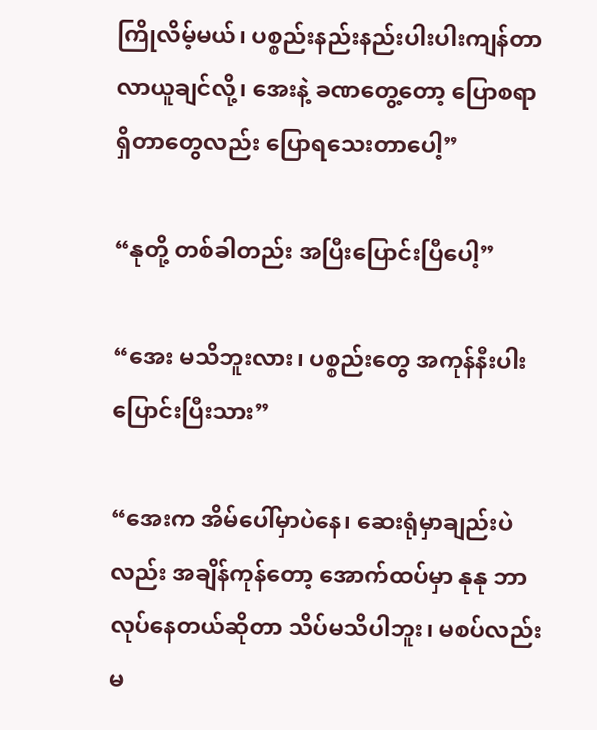ကြိုလိမ့်မယ်၊ ပစ္စည်းနည်းနည်းပါးပါးကျန်တာ လာယူချင်လို့၊ အေးနဲ့ ခဏတွေ့တော့ ပြောစရာရှိတာတွေလည်း ပြောရသေးတာပေါ့”

“နုတို့ တစ်ခါတည်း အပြီးပြောင်းပြီပေါ့”

“အေး မသိဘူးလား၊ ပစ္စည်းတွေ အကုန်နီးပါး ပြောင်းပြီးသား”

“အေးက အိမ်ပေါ်မှာပဲနေ၊ ဆေးရုံမှာချည်းပဲလည်း အချိန်ကုန်တော့ အောက်ထပ်မှာ နုနု ဘာလုပ်နေတယ်ဆိုတာ သိပ်မသိပါဘူး၊ မစပ်လည်း မ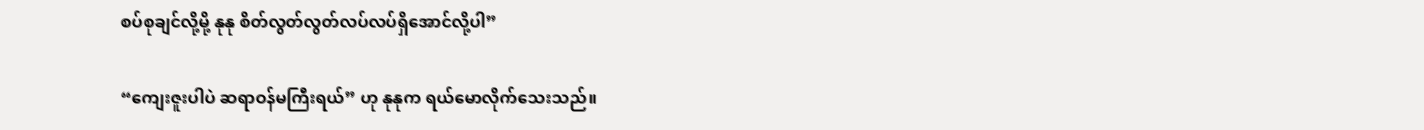စပ်စုချင်လို့မို့ နုနု စိတ်လွတ်လွတ်လပ်လပ်ရှိအောင်လို့ပါ”

“ကျေးဇူးပါပဲ ဆရာဝန်မကြီးရယ်” ဟု နုနုက ရယ်မောလိုက်သေးသည်။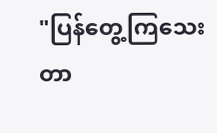"ပြန်တွေ့ကြသေးတာ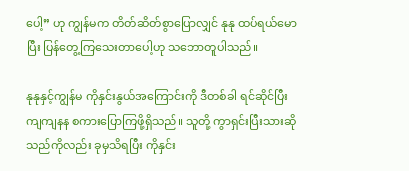ပေါ့” ဟု ကျွန်မက တိတ်ဆိတ်စွာပြောလျှင် နုနု ထပ်ရယ်မောပြီး ပြန်တွေ့ကြသေးတာပေါ့ဟု သဘောတူပါသည်။

နုနုနှင့်ကျွန်မ ကိုနှင်းနွယ်အကြောင်းကို ဒီတစ်ခါ ရင်ဆိုင်ပြီး ကျကျနန စကားပြောကြဖို့ရှိသည်။ သူတို့ ကွာရှင်းပြီးသားဆိုသည်ကိုလည်း ခုမှသိရပြီး ကိုနှင်း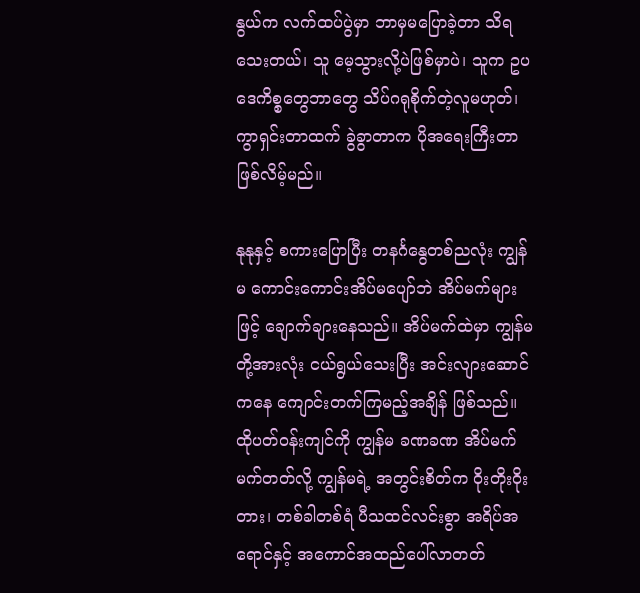နွယ်က လက်ထပ်ပွဲမှာ ဘာမှမပြောခဲ့တာ သိရသေးတယ်၊ သူ မေ့သွားလို့ပဲဖြစ်မှာပဲ၊ သူက ဥပဒေကိစ္စတွေဘာတွေ သိပ်ဂရုစိုက်တဲ့လူမဟုတ်၊ ကွာရှင်းတာထက် ခွဲခွာတာက ပိုအရေးကြီးတာ ဖြစ်လိမ့်မည်။

နုနုနှင့် စကားပြောပြီး တနင်္ဂနွေတစ်ညလုံး ကျွန်မ ကောင်းကောင်းအိပ်မပျော်ဘဲ အိပ်မက်များဖြင့် ချောက်ချားနေသည်။ အိပ်မက်ထဲမှာ ကျွန်မတို့အားလုံး ငယ်ရွယ်သေးပြီး အင်းလျားဆောင်ကနေ ကျောင်းတက်ကြမည့်အချိန် ဖြစ်သည်။ ထိုပတ်ဝန်းကျင်ကို ကျွန်မ ခဏခဏ အိပ်မက်မက်တတ်လို့ ကျွန်မရဲ့ အတွင်းစိတ်က ဝိုးတိုးဝိုးတား၊ တစ်ခါတစ်ရံ ပီသထင်လင်းစွာ အရိပ်အရောင်နှင့် အကောင်အထည်ပေါ်လာတတ်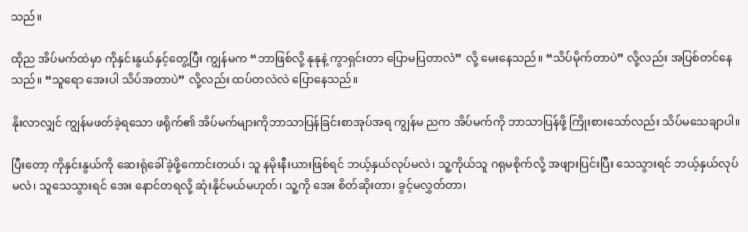သည်။

ထိုည အိပ်မက်ထဲမှာ ကိုနှင်းနွယ်နှင့်တွေ့ပြီး ကျွန်မက “ဘာဖြစ်လို့ နုနုနဲ့ ကွာရှင်းတာ ပြောမပြတာလဲ” လို့ မေးနေသည်။ “သိပ်မိုက်တာပဲ” လို့လည်း အပြစ်တင်နေသည်။ “သူရော အေးပါ သိပ်အတာပဲ” လို့လည်း ထပ်တလဲလဲ ပြောနေသည်။

နိုးလာလျှင် ကျွန်မဖတ်ခဲ့ရသော ဖရိုက်၏ အိပ်မက်များကိုဘာသာပြန်ခြင်းစာအုပ်အရ ကျွန်မ ညက အိပ်မက်ကို ဘာသာပြန်ဖို့ ကြိုးစားသော်လည်း သိပ်မသေချာပါ။

ပြီးတော့ ကိုနှင်းနွယ်ကို ဆေးရုံခေါ်ခဲ့ဖို့ကောင်းတယ်၊ သူ နမိုးနီးယားဖြစ်ရင် ဘယ့်နှယ်လုပ်မလဲ၊ သူ့ကိုယ်သူ ဂရုမစိုက်လို့ အဖျားပြင်းပြီး သေသွားရင် ဘယ့်နှယ်လုပ်မလဲ၊ သူသေသွားရင် အေး နောင်တရလို့ ဆုံးနိုင်မယ်မဟုတ်၊ သူ့ကို အေး စိတ်ဆိုးတာ၊ ခွင့်မလွှတ်တာ၊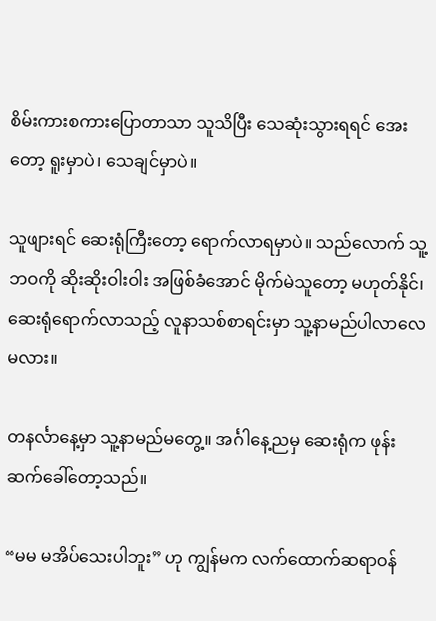စိမ်းကားစကားပြောတာသာ သူသိပြီး သေဆုံးသွားရရင် အေးတော့ ရူးမှာပဲ၊ သေချင်မှာပဲ။

သူဖျားရင် ဆေးရုံကြီးတော့ ရောက်လာရမှာပဲ။ သည်လောက် သူ့ဘဝကို ဆိုးဆိုးဝါးဝါး အဖြစ်ခံအောင် မိုက်မဲသူတော့ မဟုတ်နိုင်၊ ဆေးရုံရောက်လာသည့် လူနာသစ်စာရင်းမှာ သူ့နာမည်ပါလာလေမလား။

တနင်္လာနေ့မှာ သူ့နာမည်မတွေ့။ အင်္ဂါနေ့ညမှ ဆေးရုံက ဖုန်းဆက်ခေါ်တော့သည်။

“မမ မအိပ်သေးပါဘူး” ဟု ကျွန်မက လက်ထောက်ဆရာဝန်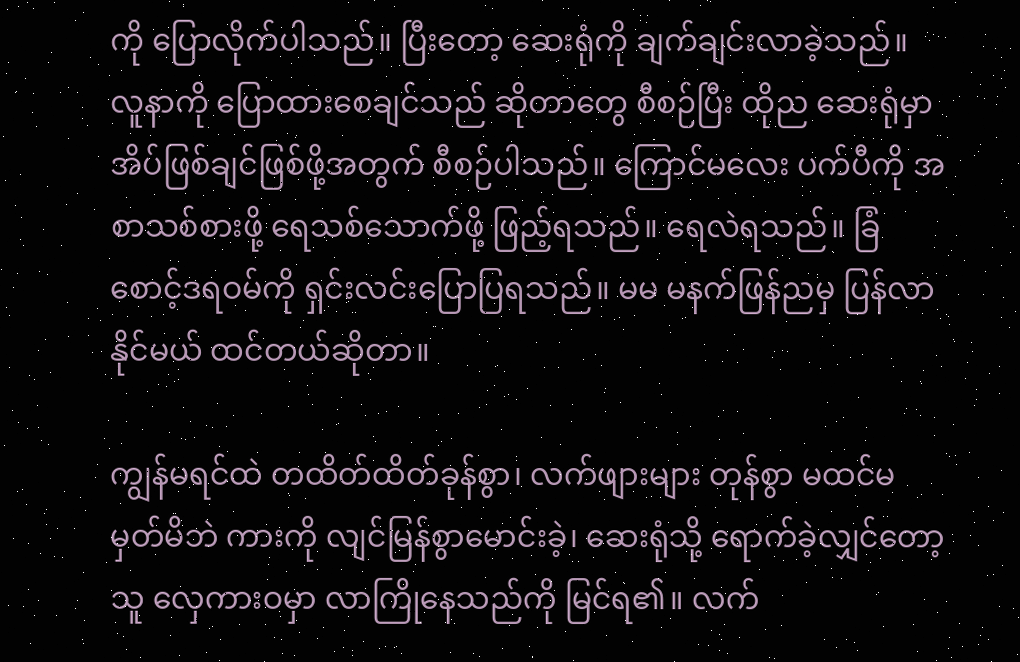ကို ပြောလိုက်ပါသည်။ ပြီးတော့ ဆေးရုံကို ချက်ချင်းလာခဲ့သည်။ လူနာကို ပြောထားစေချင်သည် ဆိုတာတွေ စီစဉ်ပြီး ထိုည ဆေးရုံမှာ အိပ်ဖြစ်ချင်ဖြစ်ဖို့အတွက် စီစဉ်ပါသည်။ ကြောင်မလေး ပက်ပီကို အစာသစ်စားဖို့ ရေသစ်သောက်ဖို့ ဖြည့်ရသည်။ ရေလဲရသည်။ ခြံစောင့်ဒရဝမ်ကို ရှင်းလင်းပြောပြရသည်။ မမ မနက်ဖြန်ညမှ ပြန်လာနိုင်မယ် ထင်တယ်ဆိုတာ။

ကျွန်မရင်ထဲ တထိတ်ထိတ်ခုန်စွာ၊ လက်ဖျားများ တုန်စွာ မထင်မမှတ်မိဘဲ ကားကို လျင်မြန်စွာမောင်းခဲ့၊ ဆေးရုံသို့ ရောက်ခဲ့လျှင်တော့ သူ လှေကားဝမှာ လာကြိုနေသည်ကို မြင်ရ၏။ လက်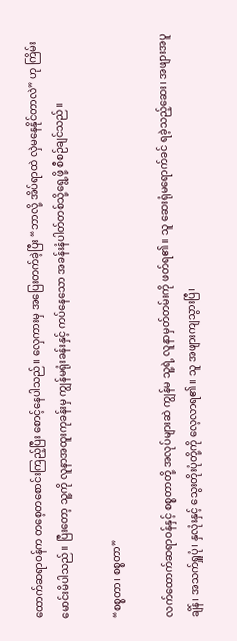ထောက်ဆရာဝန်က တစေ့တစောင်းကြည့်ပြီး စောင့်နေပါသည်။ လှေကားမှ အပြေးတက်ခဲ့ပြီး “ဘာလို့ အိပ်ရာထဲ လှဲမနေနိုင်တာလဲ” ဟု ကြိမ်းမောင်းမိပါသည်။ ပြီးတော့ သူ့ကို လူနာအထူးကုခန်းမှ ကျွန်မရုံးခန်းနှင့် ကပ်နေသော အခန်းနံပါတ်တစ်သို့ရွေ့ဖို့ စီစဉ်ချင်သည်။

“စစ္စတာ၊ စစ္စတာ”

လက်ထောက်ဆရာဝန်နှင့် စစ္စတာတို့ အလုပ်များဆဲ ကျွန်မ သူ့ရဲ့ လူနာမှတ်တမ်းကို ဖတ်ရ၏။ သူ ဆေးရုံမရောက်ခင် ရခဲ့သည့်ဆေး၊ အဖျားအပူချိန်၊ အသက်ရှူပုံ၊ နှလုံးနှင့် သွေးတိုးပုံတို့ကို လေ့လာရ၏။ သူ အဖျားကျသွားပြီ၊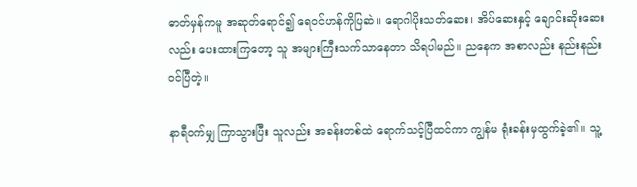ဓာတ်မှန်ကမူ အဆုတ်ရောင်၍ ရေဝင်ဟန်ကိုပြဆဲ။ ရောဂါပိုးသတ်ဆေး၊ အိပ်ဆေးနှင့် ချောင်းဆိုးဆေးလည်း ပေးထားကြတော့ သူ အများကြီးသက်သာနေတာ သိရပါမည်။ ညနေက အစာလည်း နည်းနည်းဝင်ပြီတဲ့။

နာရီဝက်မျှ ကြာသွားပြီး သူလည်း အခန်းတစ်ထဲ ရောက်သင့်ပြီထင်ကာ ကျွန်မ ရုံးခန်းမှထွက်ခဲ့၏။ သူ့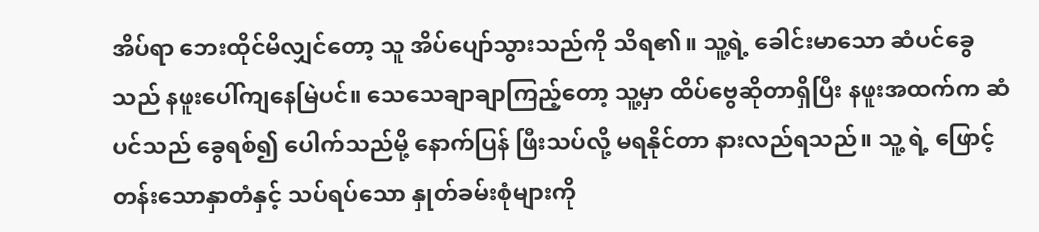အိပ်ရာ ဘေးထိုင်မိလျှင်တော့ သူ အိပ်ပျော်သွားသည်ကို သိရ၏။ သူ့ရဲ့ ခေါင်းမာသော ဆံပင်ခွေသည် နဖူးပေါ်ကျနေမြဲပင်။ သေသေချာချာကြည့်တော့ သူ့မှာ ထိပ်ဗွေဆိုတာရှိပြီး နဖူးအထက်က ဆံပင်သည် ခွေရစ်၍ ပေါက်သည်မို့ နောက်ပြန် ဖြီးသပ်လို့ မရနိုင်တာ နားလည်ရသည်။ သူ့ ရဲ့ ဖြောင့်တန်းသောနှာတံနှင့် သပ်ရပ်သော နှုတ်ခမ်းစုံများကို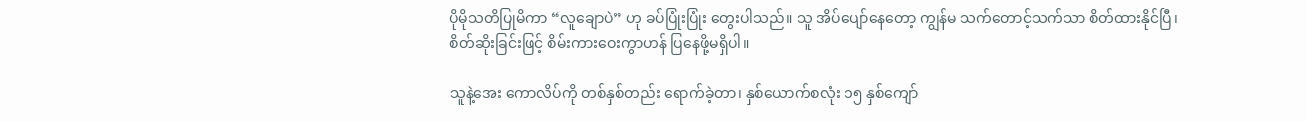ပိုမိုသတိပြုမိကာ “လူချောပဲ” ဟု ခပ်ပြုံးပြုံး တွေးပါသည်။ သူ အိပ်ပျော်နေတော့ ကျွန်မ သက်တောင့်သက်သာ စိတ်ထားနိုင်ပြီ၊ စိတ်ဆိုးခြင်းဖြင့် စိမ်းကားဝေးကွာဟန် ပြနေဖို့မရှိပါ။

သူနဲ့အေး ကောလိပ်ကို တစ်နှစ်တည်း ရောက်ခဲ့တာ၊ နှစ်ယောက်စလုံး ၁၅ နှစ်ကျော်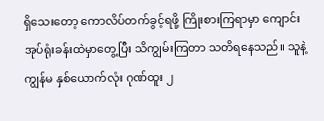ရှိသေးတော့ ကောလိပ်တက်ခွင့်ရဖို့ ကြိုးစားကြရာမှာ ကျောင်းအုပ်ရုံးခန်းထဲမှာတွေ့ပြီး သိကျွမ်းကြတာ သတိရနေသည်။ သူနဲ့ကျွန်မ နှစ်ယောက်လုံး ဂုဏ်ထူး ၂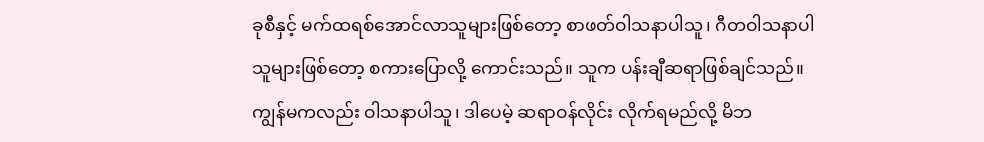ခုစီနှင့် မက်ထရစ်အောင်လာသူများဖြစ်တော့ စာဖတ်ဝါသနာပါသူ၊ ဂီတဝါသနာပါသူများဖြစ်တော့ စကားပြောလို့ ကောင်းသည်။ သူက ပန်းချီဆရာဖြစ်ချင်သည်။ ကျွန်မကလည်း ဝါသနာပါသူ၊ ဒါပေမဲ့ ဆရာဝန်လိုင်း လိုက်ရမည်လို့ မိဘ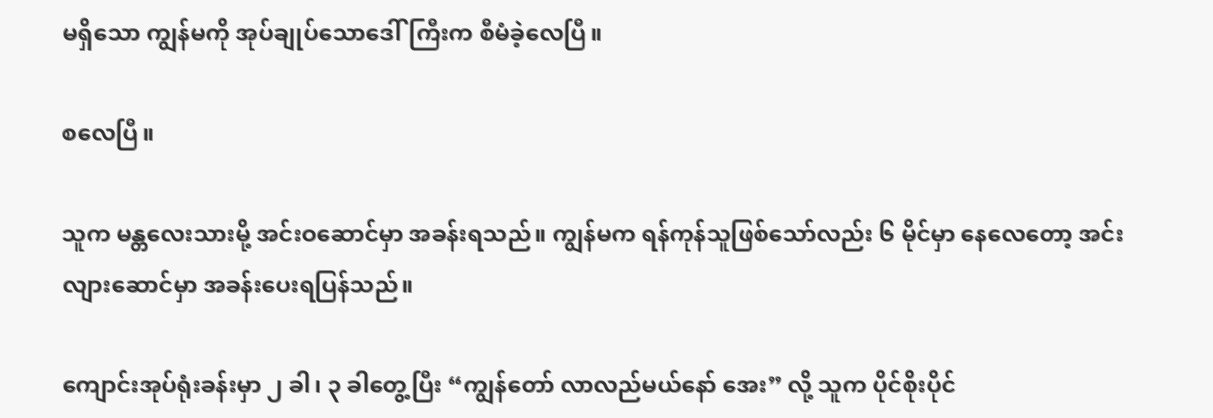မရှိသော ကျွန်မကို အုပ်ချုပ်သောဒေါ်ကြီးက စီမံခဲ့လေပြီ။

စလေပြီ။

သူက မန္တလေးသားမို့ အင်းဝဆောင်မှာ အခန်းရသည်။ ကျွန်မက ရန်ကုန်သူဖြစ်သော်လည်း ၆ မိုင်မှာ နေလေတော့ အင်းလျားဆောင်မှာ အခန်းပေးရပြန်သည်။

ကျောင်းအုပ်ရုံးခန်းမှာ ၂ ခါ၊ ၃ ခါတွေ့ပြီး “ကျွန်တော် လာလည်မယ်နော် အေး” လို့ သူက ပိုင်စိုးပိုင်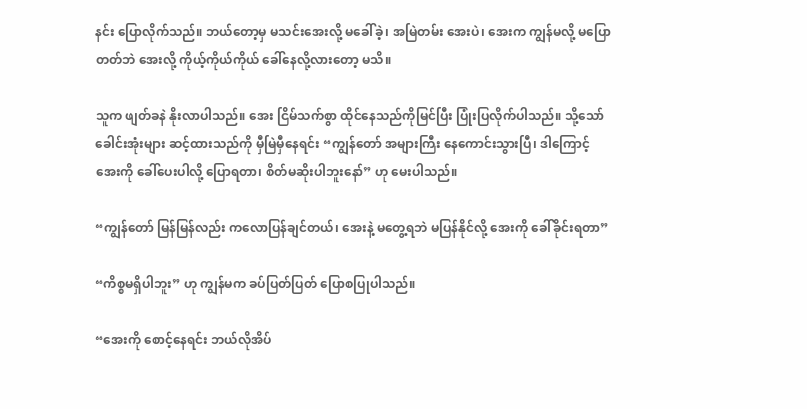နင်း ပြောလိုက်သည်။ ဘယ်တော့မှ မသင်းအေးလို့ မခေါ်ခဲ့၊ အမြဲတမ်း အေးပဲ၊ အေးက ကျွန်မလို့ မပြောတတ်ဘဲ အေးလို့ ကိုယ့်ကိုယ်ကိုယ် ခေါ်နေလို့လားတော့ မသိ။

သူက ဖျတ်ခနဲ နိုးလာပါသည်။ အေး ငြိမ်သက်စွာ ထိုင်နေသည်ကိုမြင်ပြီး ပြုံးပြလိုက်ပါသည်။ သို့သော် ခေါင်းအုံးများ ဆင့်ထားသည်ကို မှီမြဲမှီနေရင်း “ကျွန်တော် အများကြီး နေကောင်းသွားပြီ၊ ဒါကြောင့် အေးကို ခေါ်ပေးပါလို့ ပြောရတာ၊ စိတ်မဆိုးပါဘူးနော်” ဟု မေးပါသည်။

“ကျွန်တော် မြန်မြန်လည်း ကလောပြန်ချင်တယ်၊ အေးနဲ့ မတွေ့ရဘဲ မပြန်နိုင်လို့ အေးကို ခေါ်ခိုင်းရတာ”

“ကိစ္စမရှိပါဘူး” ဟု ကျွန်မက ခပ်ပြတ်ပြတ် ပြောစပြုပါသည်။

“အေးကို စောင့်နေရင်း ဘယ်လိုအိပ်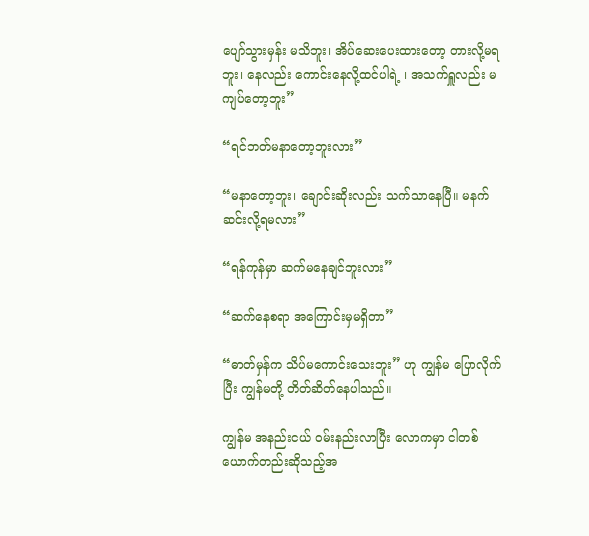ပျော်သွားမှန်း မသိဘူး၊ အိပ်ဆေးပေးထားတော့ တားလို့မရဘူး၊ နေလည်း ကောင်းနေလို့ထင်ပါရဲ့ ၊ အသက်ရှူလည်း မကျပ်တော့ဘူး”

“ရင်ဘတ်မနာတော့ဘူးလား”

“မနာတော့ဘူး၊ ချောင်းဆိုးလည်း သက်သာနေပြီ။ မနက် ဆင်းလို့ရမလား”

“ရန်ကုန်မှာ ဆက်မနေချင်ဘူးလား”

“ဆက်နေစရာ အကြောင်းမှမရှိတာ”

“ဓာတ်မှန်က သိပ်မကောင်းသေးဘူး” ဟု ကျွန်မ ပြောလိုက်ပြီး ကျွန်မတို့ တိတ်ဆိတ်နေပါသည်။

ကျွန်မ အနည်းငယ် ဝမ်းနည်းလာပြီး လောကမှာ ငါတစ်ယောက်တည်းဆိုသည့်အ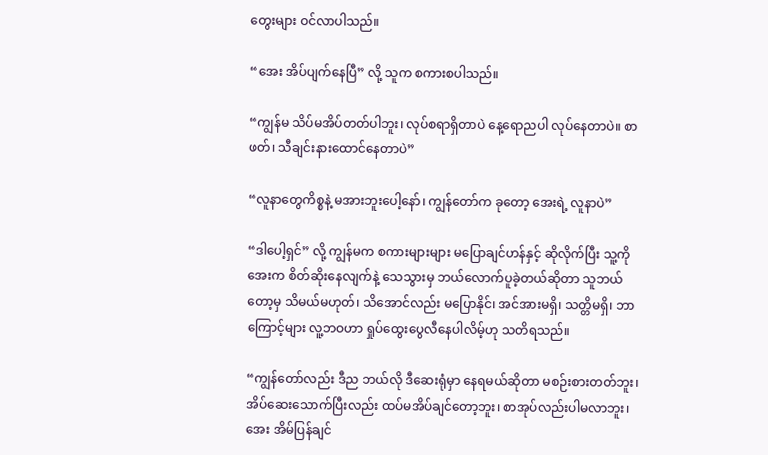တွေးများ ဝင်လာပါသည်။

“အေး အိပ်ပျက်နေပြီ” လို့ သူက စကားစပါသည်။

“ကျွန်မ သိပ်မအိပ်တတ်ပါဘူး၊ လုပ်စရာရှိတာပဲ နေ့ရောညပါ လုပ်နေတာပဲ။ စာဖတ်၊ သီချင်းနားထောင်နေတာပဲ”

“လူနာတွေကိစ္စနဲ့ မအားဘူးပေါ့နော်၊ ကျွန်တော်က ခုတော့ အေးရဲ့ လူနာပဲ”

“ဒါပေါ့ရှင်” လို့ ကျွန်မက စကားများများ မပြောချင်ဟန်နှင့် ဆိုလိုက်ပြီး သူ့ကို အေးက စိတ်ဆိုးနေလျက်နဲ့ သေသွားမှ ဘယ်လောက်ပူခဲ့တယ်ဆိုတာ သူဘယ်တော့မှ သိမယ်မဟုတ်၊ သိအောင်လည်း မပြောနိုင်၊ အင်အားမရှိ၊ သတ္တိမရှိ၊ ဘာကြောင့်များ လူ့ဘဝဟာ ရှုပ်ထွေးပွေလီနေပါလိမ့်ဟု သတိရသည်။

“ကျွန်တော်လည်း ဒီည ဘယ်လို ဒီဆေးရုံမှာ နေရမယ်ဆိုတာ မစဉ်းစားတတ်ဘူး၊ အိပ်ဆေးသောက်ပြီးလည်း ထပ်မအိပ်ချင်တော့ဘူး၊ စာအုပ်လည်းပါမလာဘူး၊ အေး အိမ်ပြန်ချင်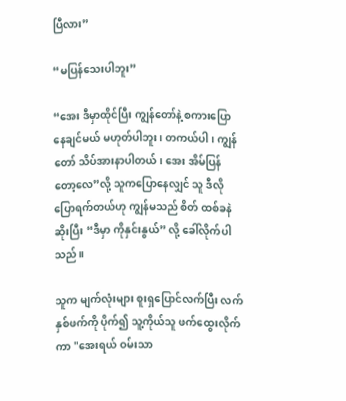ပြီလား”

“မပြန်သေးပါဘူး”

“အေး ဒီမှာထိုင်ပြီး ကျွန်တော်နဲ့ စကားပြောနေချင်မယ် မဟုတ်ပါဘူး၊ တကယ်ပါ၊ ကျွန်တော် သိပ်အားနာပါတယ်၊ အေး အိမ်ပြန်တော့လေ”လို့ သူကပြောနေလျှင် သူ ဒီလိုပြောရက်တယ်ဟု ကျွန်မသည် စိတ် ထစ်ခနဲ ဆိုးပြီး “ဒီမှာ ကိုနှင်းနွယ်” လို့ ခေါ်လိုက်ပါသည်။

သူက မျက်လုံးများ စူးရှပြောင်လက်ပြီး လက်နှစ်ဖက်ကို ပိုက်၍ သူ့ကိုယ်သူ ဖက်ထွေးလိုက်ကာ "အေးရယ် ဝမ်းသာ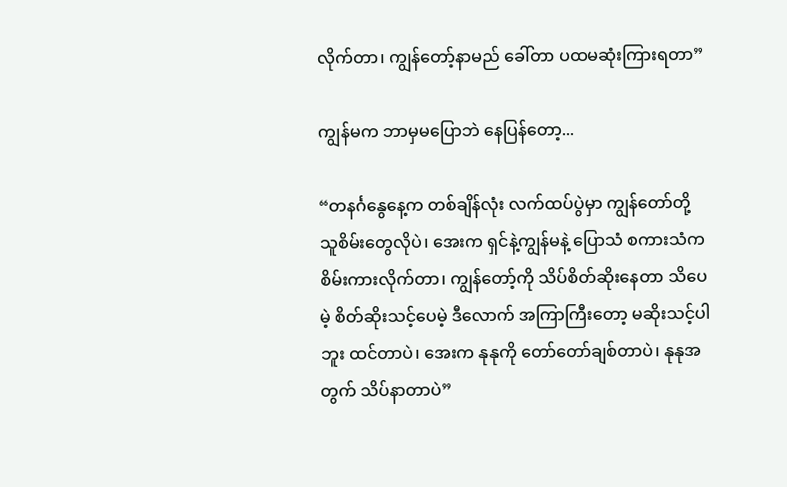လိုက်တာ၊ ကျွန်တော့်နာမည် ခေါ်တာ ပထမဆုံးကြားရတာ”

ကျွန်မက ဘာမှမပြောဘဲ နေပြန်တော့...

“တနင်္ဂနွေနေ့က တစ်ချိန်လုံး လက်ထပ်ပွဲမှာ ကျွန်တော်တို့ သူစိမ်းတွေလိုပဲ၊ အေးက ရှင်နဲ့ကျွန်မနဲ့ ပြောသံ စကားသံက စိမ်းကားလိုက်တာ၊ ကျွန်တော့်ကို သိပ်စိတ်ဆိုးနေတာ သိပေမဲ့ စိတ်ဆိုးသင့်ပေမဲ့ ဒီလောက် အကြာကြီးတော့ မဆိုးသင့်ပါဘူး ထင်တာပဲ၊ အေးက နုနုကို တော်တော်ချစ်တာပဲ၊ နုနုအတွက် သိပ်နာတာပဲ”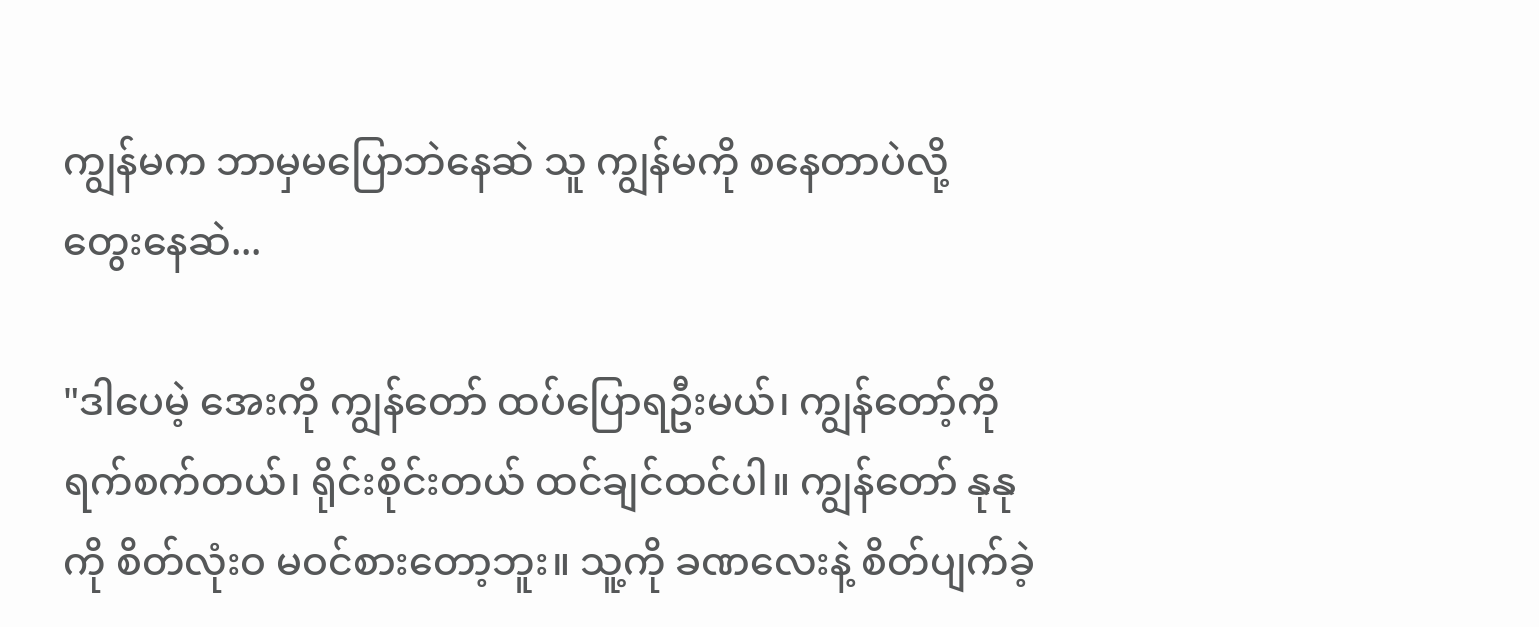ကျွန်မက ဘာမှမပြောဘဲနေဆဲ သူ ကျွန်မကို စနေတာပဲလို့ တွေးနေဆဲ...

"ဒါပေမဲ့ အေးကို ကျွန်တော် ထပ်ပြောရဦးမယ်၊ ကျွန်တော့်ကို ရက်စက်တယ်၊ ရိုင်းစိုင်းတယ် ထင်ချင်ထင်ပါ။ ကျွန်တော် နုနုကို စိတ်လုံးဝ မဝင်စားတော့ဘူး။ သူ့ကို ခဏလေးနဲ့ စိတ်ပျက်ခဲ့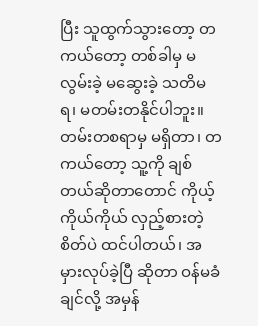ပြီး သူထွက်သွားတော့ တကယ်တော့ တစ်ခါမှ မလွမ်းခဲ့ မဆွေးခဲ့ သတိမရ၊ မတမ်းတနိုင်ပါဘူး။ တမ်းတစရာမှ မရှိတာ၊ တကယ်တော့ သူ့ကို ချစ်တယ်ဆိုတာတောင် ကိုယ့်ကိုယ်ကိုယ် လှည့်စားတဲ့စိတ်ပဲ ထင်ပါတယ်၊ အမှားလုပ်ခဲ့ပြီ ဆိုတာ ဝန်မခံချင်လို့ အမှန်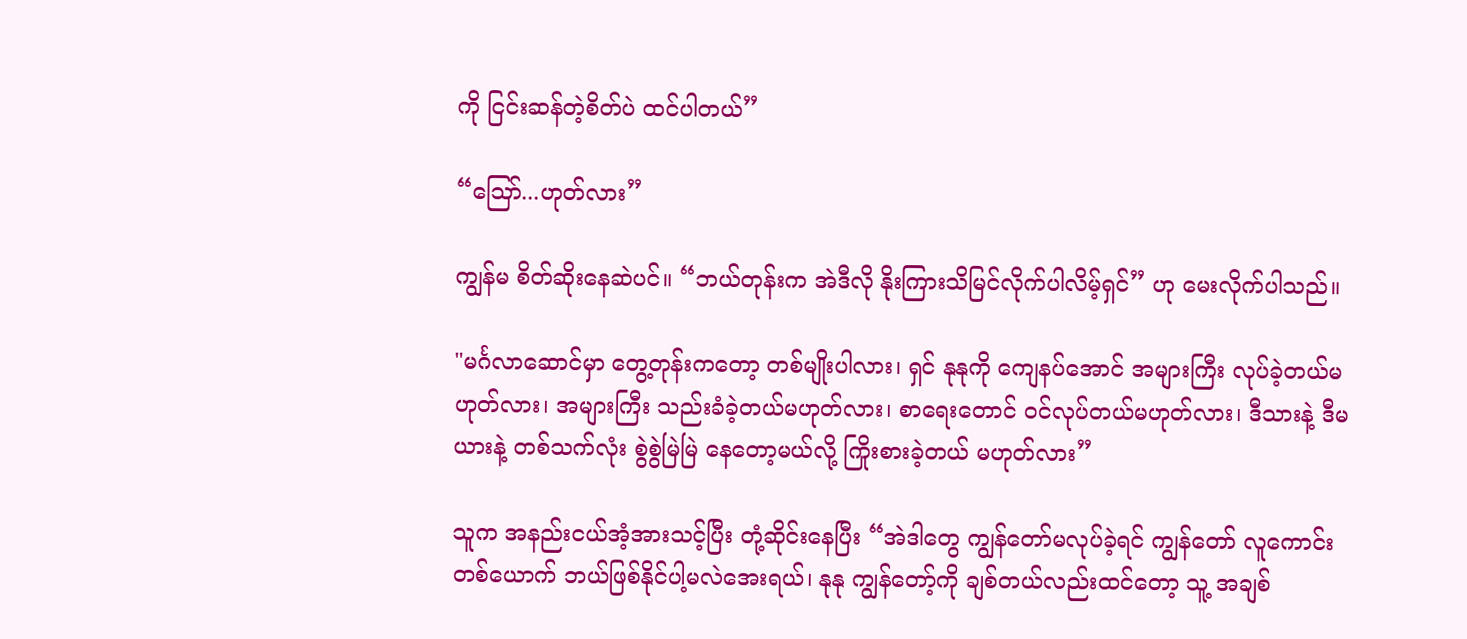ကို ငြင်းဆန်တဲ့စိတ်ပဲ ထင်ပါတယ်”

“ဪ...ဟုတ်လား”

ကျွန်မ စိတ်ဆိုးနေဆဲပင်။ “ဘယ်တုန်းက အဲဒီလို နိုးကြားသိမြင်လိုက်ပါလိမ့်ရှင်” ဟု မေးလိုက်ပါသည်။

"မင်္ဂလာဆောင်မှာ တွေ့တုန်းကတော့ တစ်မျိုးပါလား၊ ရှင် နုနုကို ကျေနပ်အောင် အများကြီး လုပ်ခဲ့တယ်မဟုတ်လား၊ အများကြီး သည်းခံခဲ့တယ်မဟုတ်လား၊ စာရေးတောင် ဝင်လုပ်တယ်မဟုတ်လား၊ ဒီသားနဲ့ ဒီမယားနဲ့ တစ်သက်လုံး စွဲစွဲမြဲမြဲ နေတော့မယ်လို့ ကြိုးစားခဲ့တယ် မဟုတ်လား”

သူက အနည်းငယ်အံ့အားသင့်ပြီး တုံ့ဆိုင်းနေပြီး “အဲဒါတွေ ကျွန်တော်မလုပ်ခဲ့ရင် ကျွန်တော် လူကောင်းတစ်ယောက် ဘယ်ဖြစ်နိုင်ပါ့မလဲအေးရယ်၊ နုနု ကျွန်တော့်ကို ချစ်တယ်လည်းထင်တော့ သူ့ အချစ်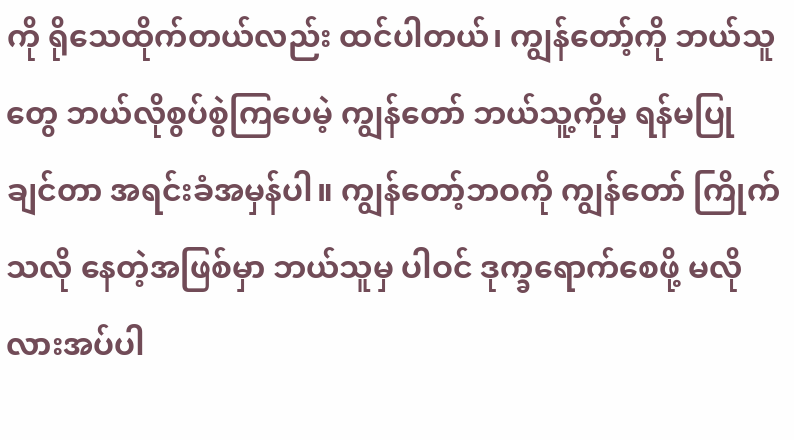ကို ရိုသေထိုက်တယ်လည်း ထင်ပါတယ်၊ ကျွန်တော့်ကို ဘယ်သူတွေ ဘယ်လိုစွပ်စွဲကြပေမဲ့ ကျွန်တော် ဘယ်သူ့ကိုမှ ရန်မပြုချင်တာ အရင်းခံအမှန်ပါ။ ကျွန်တော့်ဘဝကို ကျွန်တော် ကြိုက်သလို နေတဲ့အဖြစ်မှာ ဘယ်သူမှ ပါဝင် ဒုက္ခရောက်စေဖို့ မလိုလားအပ်ပါ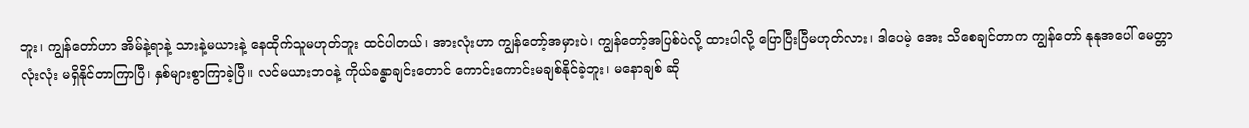ဘူး၊ ကျွန်တော်ဟာ အိမ်နဲ့ရာနဲ့ သားနဲ့မယားနဲ့ နေထိုက်သူမဟုတ်ဘူး ထင်ပါတယ်၊ အားလုံးဟာ ကျွန်တော့်အမှားပဲ၊ ကျွန်တော့်အပြစ်ပဲလို့ ထားပါလို့ ပြောပြီးပြီမဟုတ်လား၊ ဒါပေမဲ့ အေး သိစေချင်တာက ကျွန်တော် နုနုအပေါ် မေတ္တာလုံးလုံး မရှိနိုင်တာကြာပြီ၊ နှစ်များစွာကြာခဲ့ပြီ။ လင်မယားဘဝနဲ့ ကိုယ်ခန္ဓာချင်းတောင် ကောင်းကောင်းမချစ်နိုင်ခဲ့ဘူး၊ မနောချစ် ဆို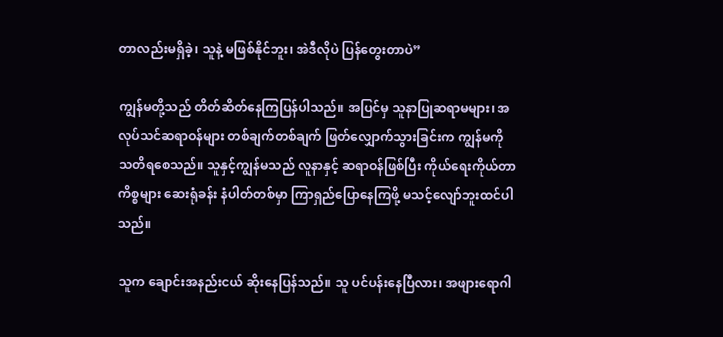တာလည်းမရှိခဲ့၊ သူနဲ့ မဖြစ်နိုင်ဘူး၊ အဲဒီလိုပဲ ပြန်တွေးတာပဲ”

ကျွန်မတို့သည် တိတ်ဆိတ်နေကြပြန်ပါသည်။ အပြင်မှ သူနာပြုဆရာမများ၊ အလုပ်သင်ဆရာဝန်များ တစ်ချက်တစ်ချက် ဖြတ်လျှောက်သွားခြင်းက ကျွန်မကို သတိရစေသည်။ သူနှင့်ကျွန်မသည် လူနာနှင့် ဆရာဝန်ဖြစ်ပြီး ကိုယ်ရေးကိုယ်တာကိစ္စများ ဆေးရုံခန်း နံပါတ်တစ်မှာ ကြာရှည်ပြောနေကြဖို့ မသင့်လျော်ဘူးထင်ပါသည်။

သူက ချောင်းအနည်းငယ် ဆိုးနေပြန်သည်။ သူ ပင်ပန်းနေပြီလား၊ အဖျားရောဂါ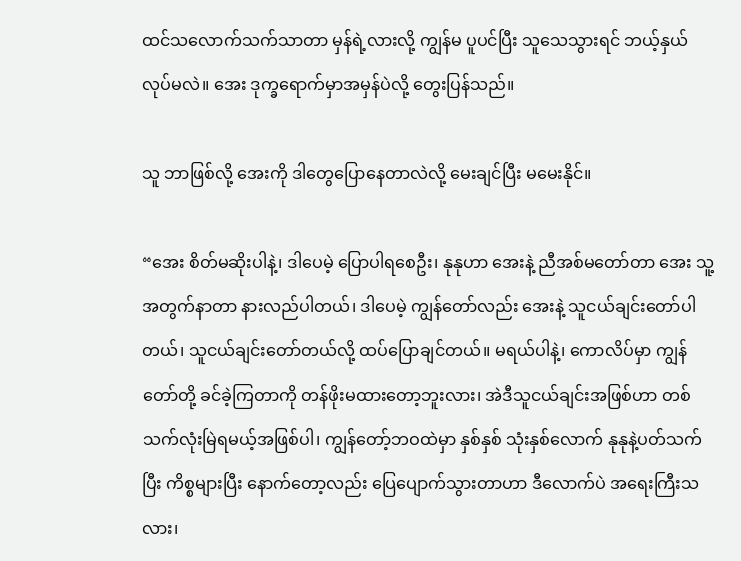ထင်သလောက်သက်သာတာ မှန်ရဲ့လားလို့ ကျွန်မ ပူပင်ပြီး သူသေသွားရင် ဘယ့်နှယ်လုပ်မလဲ။ အေး ဒုက္ခရောက်မှာအမှန်ပဲလို့ တွေးပြန်သည်။

သူ ဘာဖြစ်လို့ အေးကို ဒါတွေပြောနေတာလဲလို့ မေးချင်ပြီး မမေးနိုင်။

“အေး စိတ်မဆိုးပါနဲ့၊ ဒါပေမဲ့ ပြောပါရစေဦး၊ နုနုဟာ အေးနဲ့ ညီအစ်မတော်တာ အေး သူ့အတွက်နာတာ နားလည်ပါတယ်၊ ဒါပေမဲ့ ကျွန်တော်လည်း အေးနဲ့ သူငယ်ချင်းတော်ပါတယ်၊ သူငယ်ချင်းတော်တယ်လို့ ထပ်ပြောချင်တယ်။ မရယ်ပါနဲ့၊ ကောလိပ်မှာ ကျွန်တော်တို့ ခင်ခဲ့ကြတာကို တန်ဖိုးမထားတော့ဘူးလား၊ အဲဒီသူငယ်ချင်းအဖြစ်ဟာ တစ်သက်လုံးမြဲရမယ့်အဖြစ်ပါ၊ ကျွန်တော့်ဘဝထဲမှာ နှစ်နှစ် သုံးနှစ်လောက် နုနုနဲ့ပတ်သက်ပြီး ကိစ္စများပြီး နောက်တော့လည်း ပြေပျောက်သွားတာဟာ ဒီလောက်ပဲ အရေးကြီးသလား၊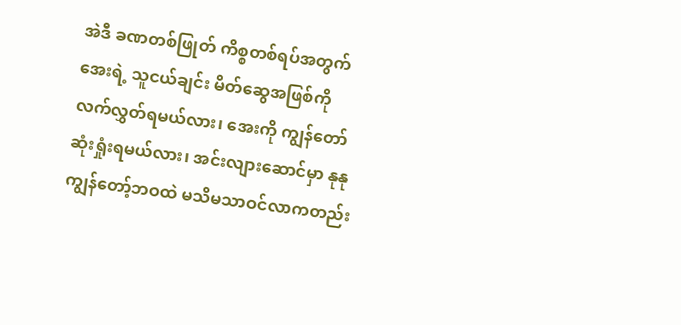အဲဒီ ခဏတစ်ဖြုတ် ကိစ္စတစ်ရပ်အတွက် အေးရဲ့ သူငယ်ချင်း မိတ်ဆွေအဖြစ်ကို လက်လွှတ်ရမယ်လား၊ အေးကို ကျွန်တော် ဆုံးရှုံးရမယ်လား၊ အင်းလျားဆောင်မှာ နုနု ကျွန်တော့်ဘဝထဲ မသိမသာဝင်လာကတည်း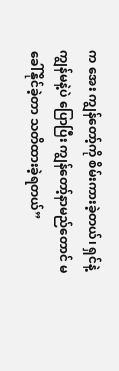က အေး ကျွန်တော့်ကို စိမ်းကားခဲ့တယ်၊ ရှင်နဲ့ ကျွန်မနဲ့ပဲ ပြောပြီး ကျွန်တော့်နာမည်တောင် မခေါ်နိုင်ခဲ့တာ သတိထားခဲ့ရတယ်”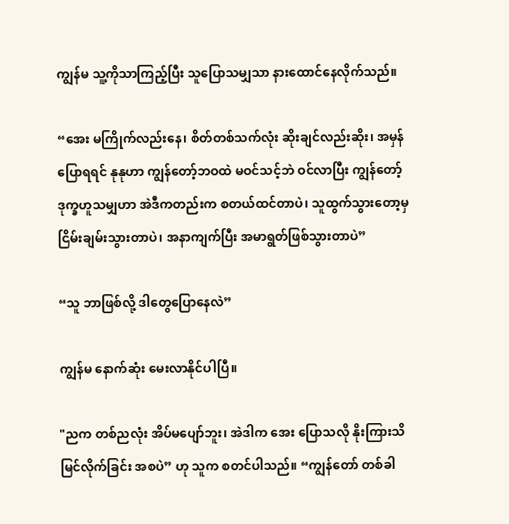ကျွန်မ သူ့ကိုသာကြည့်ပြီး သူပြောသမျှသာ နားထောင်နေလိုက်သည်။

“အေး မကြိုက်လည်းနေ၊ စိတ်တစ်သက်လုံး ဆိုးချင်လည်းဆိုး၊ အမှန်ပြောရရင် နုနုဟာ ကျွန်တော့်ဘဝထဲ မဝင်သင့်ဘဲ ဝင်လာပြီး ကျွန်တော့်ဒုက္ခဟူသမျှဟာ အဲဒီကတည်းက စတယ်ထင်တာပဲ၊ သူထွက်သွားတော့မှ ငြိမ်းချမ်းသွားတာပဲ၊ အနာကျက်ပြီး အမာရွတ်ဖြစ်သွားတာပဲ”

“သူ ဘာဖြစ်လို့ ဒါတွေပြောနေလဲ”

ကျွန်မ နောက်ဆုံး မေးလာနိုင်ပါပြီ။

"ညက တစ်ညလုံး အိပ်မပျော်ဘူး၊ အဲဒါက အေး ပြောသလို နိုးကြားသိမြင်လိုက်ခြင်း အစပဲ” ဟု သူက စတင်ပါသည်။ “ကျွန်တော် တစ်ခါ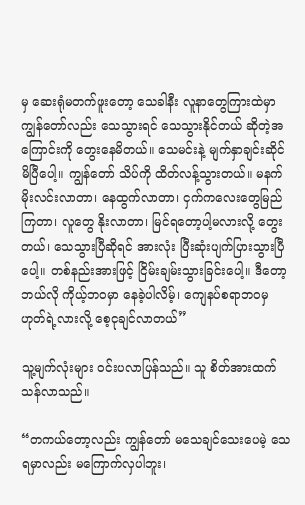မှ ဆေးရုံမတက်ဖူးတော့ သေခါနီး လူနာတွေကြားထဲမှာ ကျွန်တော်လည်း သေသွားရင် သေသွားနိုင်တယ် ဆိုတဲ့အကြောင်းကို တွေးနေမိတယ်။ သေမင်းနဲ့ မျက်နှာချင်းဆိုင်မိပြီပေါ့။ ကျွန်တော် သိပ်ကို ထိတ်လန့်သွားတယ်။ မနက်မိုးလင်းလာတာ၊ နေထွက်လာတာ၊ ငှက်ကလေးတွေမြည်ကြတာ၊ လူတွေ နိုးလာတာ၊ မြင်ရတော့ပါ့မလားလို့ တွေးတယ်၊ သေသွားပြီဆိုရင် အားလုံး ပြီးဆုံးပျက်ပြားသွားပြီပေါ့။ တစ်နည်းအားဖြင့် ငြိမ်းချမ်းသွားခြင်းပေါ့။ ဒီတော့ ဘယ်လို ကိုယ့်ဘဝမှာ နေခဲ့ပါလိမ့်၊ ကျေနပ်စရာဘဝမှ ဟုတ်ရဲ့လားလို့ စေ့ငုချင်လာတယ်”

သူ့မျက်လုံးများ ဝင်းပလာပြန်သည်။ သူ စိတ်အားထက်သန်လာသည်။

“တကယ်တော့လည်း ကျွန်တော် မသေချင်သေးပေမဲ့ သေရမှာလည်း မကြောက်လှပါဘူး၊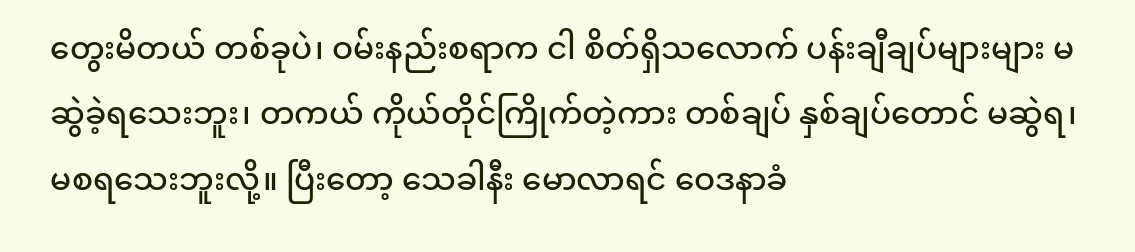တွေးမိတယ် တစ်ခုပဲ၊ ဝမ်းနည်းစရာက ငါ စိတ်ရှိသလောက် ပန်းချီချပ်များများ မဆွဲခဲ့ရသေးဘူး၊ တကယ် ကိုယ်တိုင်ကြိုက်တဲ့ကား တစ်ချပ် နှစ်ချပ်တောင် မဆွဲရ၊ မစရသေးဘူးလို့။ ပြီးတော့ သေခါနီး မောလာရင် ဝေဒနာခံ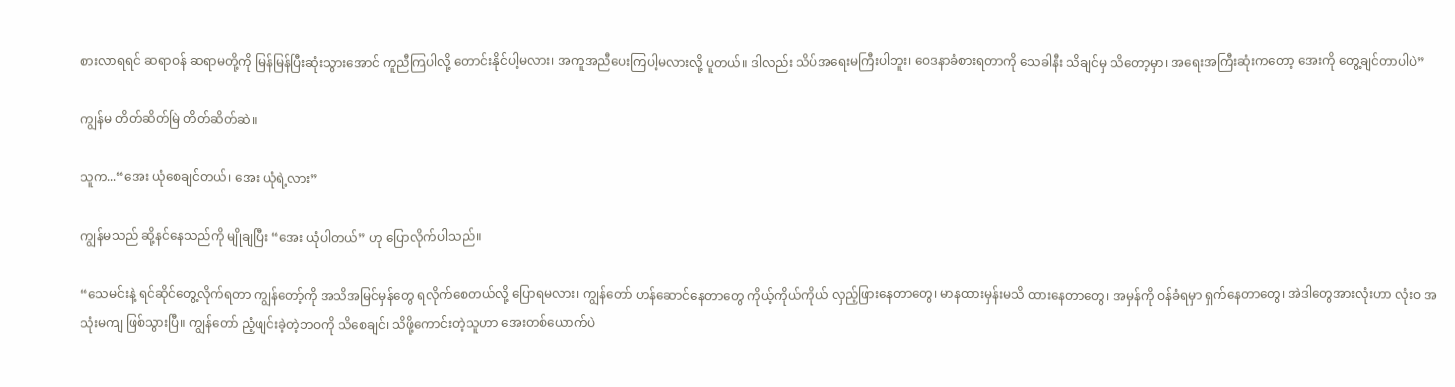စားလာရရင် ဆရာဝန် ဆရာမတို့ကို မြန်မြန်ပြီးဆုံးသွားအောင် ကူညီကြပါလို့ တောင်းနိုင်ပါ့မလား၊ အကူအညီပေးကြပါ့မလားလို့ ပူတယ်။ ဒါလည်း သိပ်အရေးမကြီးပါဘူး၊ ဝေဒနာခံစားရတာကို သေခါနီး သိချင်မှ သိတော့မှာ၊ အရေးအကြီးဆုံးကတော့ အေးကို တွေ့ချင်တာပါပဲ”

ကျွန်မ တိတ်ဆိတ်မြဲ တိတ်ဆိတ်ဆဲ။

သူက...“အေး ယုံစေချင်တယ်၊ အေး ယုံရဲ့လား”

ကျွန်မသည် ဆို့နင်နေသည်ကို မျိုချပြီး “အေး ယုံပါတယ်” ဟု ပြောလိုက်ပါသည်။

“သေမင်းနဲ့ ရင်ဆိုင်တွေ့လိုက်ရတာ ကျွန်တော့်ကို အသိအမြင်မှန်တွေ ရလိုက်စေတယ်လို့ ပြောရမလား၊ ကျွန်တော် ဟန်ဆောင်နေတာတွေ ကိုယ့်ကိုယ်ကိုယ် လှည့်ဖြားနေတာတွေ၊ မာနထားမှန်းမသိ ထားနေတာတွေ၊ အမှန်ကို ဝန်ခံရမှာ ရှက်နေတာတွေ၊ အဲဒါတွေအားလုံးဟာ လုံးဝ အသုံးမကျ ဖြစ်သွားပြီ။ ကျွန်တော် ညံ့ဖျင်းခဲ့တဲ့ဘဝကို သိစေချင်၊ သိဖို့ကောင်းတဲ့သူဟာ အေးတစ်ယောက်ပဲ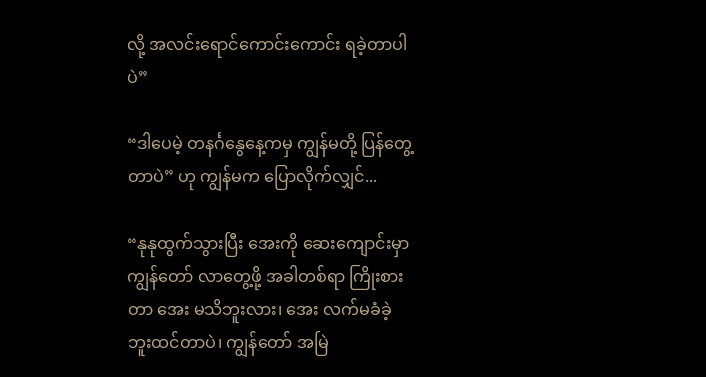လို့ အလင်းရောင်ကောင်းကောင်း ရခဲ့တာပါပဲ”

“ဒါပေမဲ့ တနင်္ဂနွေနေ့ကမှ ကျွန်မတို့ ပြန်တွေ့တာပဲ” ဟု ကျွန်မက ပြောလိုက်လျှင်...

“နုနုထွက်သွားပြီး အေးကို ဆေးကျောင်းမှာ ကျွန်တော် လာတွေ့ဖို့ အခါတစ်ရာ ကြိုးစားတာ အေး မသိဘူးလား၊ အေး လက်မခံခဲ့ဘူးထင်တာပဲ၊ ကျွန်တော် အမြဲ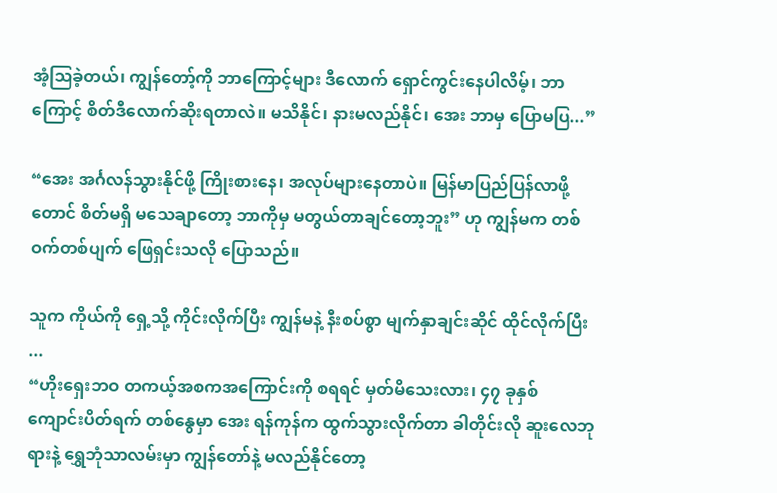အံ့ဩခဲ့တယ်၊ ကျွန်တော့်ကို ဘာကြောင့်များ ဒီလောက် ရှောင်ကွင်းနေပါလိမ့်၊ ဘာကြောင့် စိတ်ဒီလောက်ဆိုးရတာလဲ။ မသိနိုင်၊ နားမလည်နိုင်၊ အေး ဘာမှ ပြောမပြ...”

“အေး အင်္ဂလန်သွားနိုင်ဖို့ ကြိုးစားနေ၊ အလုပ်များနေတာပဲ။ မြန်မာပြည်ပြန်လာဖို့တောင် စိတ်မရှိ မသေချာတော့ ဘာကိုမှ မတွယ်တာချင်တော့ဘူး” ဟု ကျွန်မက တစ်ဝက်တစ်ပျက် ဖြေရှင်းသလို ပြောသည်။

သူက ကိုယ်ကို ရှေ့သို့ ကိုင်းလိုက်ပြီး ကျွန်မနဲ့ နီးစပ်စွာ မျက်နှာချင်းဆိုင် ထိုင်လိုက်ပြီး ...
“ဟိုးရှေးဘဝ တကယ့်အစကအကြောင်းကို စရရင် မှတ်မိသေးလား၊ ၄၇ ခုနှစ် ကျောင်းပိတ်ရက် တစ်နွေမှာ အေး ရန်ကုန်က ထွက်သွားလိုက်တာ ခါတိုင်းလို ဆူးလေဘုရားနဲ့ ရွှေဘုံသာလမ်းမှာ ကျွန်တော်နဲ့ မလည်နိုင်တော့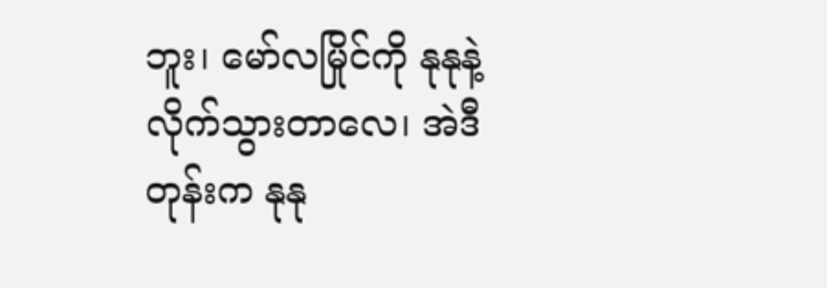ဘူး၊ မော်လမြိုင်ကို နုနုနဲ့ လိုက်သွားတာလေ၊ အဲဒီတုန်းက နုနု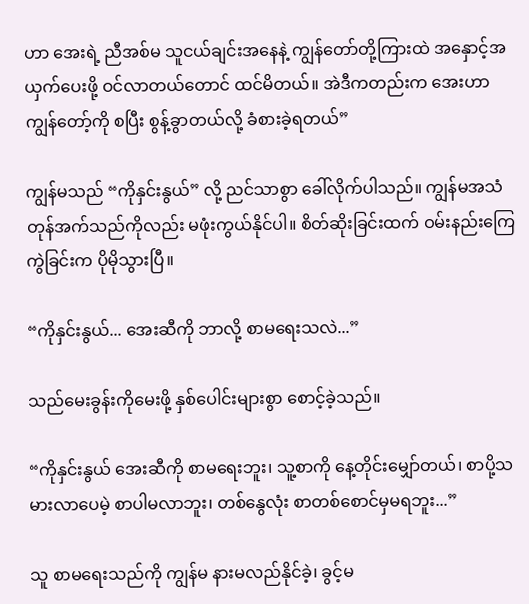ဟာ အေးရဲ့ ညီအစ်မ သူငယ်ချင်းအနေနဲ့ ကျွန်တော်တို့ကြားထဲ အနှောင့်အယှက်ပေးဖို့ ဝင်လာတယ်တောင် ထင်မိတယ်။ အဲဒီကတည်းက အေးဟာ ကျွန်တော့်ကို စပြီး စွန့်ခွာတယ်လို့ ခံစားခဲ့ရတယ်”

ကျွန်မသည် “ကိုနှင်းနွယ်” လို့ ညင်သာစွာ ခေါ်လိုက်ပါသည်။ ကျွန်မအသံ တုန်အက်သည်ကိုလည်း မဖုံးကွယ်နိုင်ပါ။ စိတ်ဆိုးခြင်းထက် ဝမ်းနည်းကြေကွဲခြင်းက ပိုမိုသွားပြီ။

“ကိုနှင်းနွယ်... အေးဆီကို ဘာလို့ စာမရေးသလဲ...”

သည်မေးခွန်းကိုမေးဖို့ နှစ်ပေါင်းများစွာ စောင့်ခဲ့သည်။

“ကိုနှင်းနွယ် အေးဆီကို စာမရေးဘူး၊ သူ့စာကို နေ့တိုင်းမျှော်တယ်၊ စာပို့သမားလာပေမဲ့ စာပါမလာဘူး၊ တစ်နွေလုံး စာတစ်စောင်မှမရဘူး...”

သူ စာမရေးသည်ကို ကျွန်မ နားမလည်နိုင်ခဲ့၊ ခွင့်မ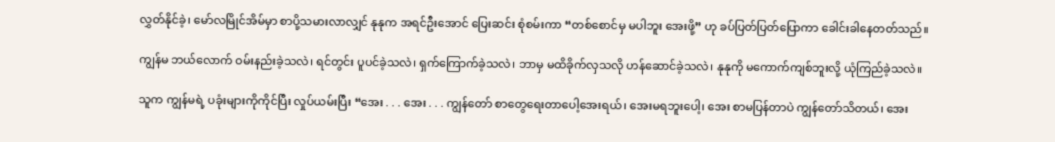လွှတ်နိုင်ခဲ့၊ မော်လမြိုင်အိမ်မှာ စာပို့သမားလာလျှင် နုနုက အရင်ဦးအောင် ပြေးဆင်း စုံစမ်းကာ “တစ်စောင်မှ မပါဘူး အေးဖို့” ဟု ခပ်ပြတ်ပြတ်ပြောကာ ခေါင်းခါနေတတ်သည်။

ကျွန်မ ဘယ်လောက် ဝမ်းနည်းခဲ့သလဲ၊ ရင်တွင်း ပူပင်ခဲ့သလဲ၊ ရှက်ကြောက်ခဲ့သလဲ၊ ဘာမှ မထိခိုက်လှသလို ဟန်ဆောင်ခဲ့သလဲ၊ နုနုကို မကောက်ကျစ်ဘူးလို့ ယုံကြည်ခဲ့သလဲ။

သူက ကျွန်မရဲ့ ပခုံးများကိုကိုင်ပြီး လှုပ်ယမ်းပြီး “အေး . . . အေး . . . ကျွန်တော် စာတွေရေးတာပေါ့အေးရယ်၊ အေးမရဘူးပေါ့၊ အေး စာမပြန်တာပဲ ကျွန်တော်သိတယ်၊ အေး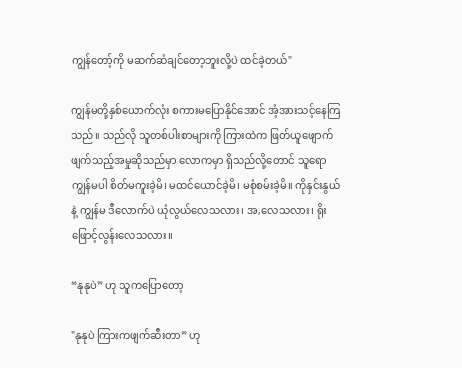ကျွန်တော့်ကို မဆက်ဆံချင်တော့ဘူးလို့ပဲ ထင်ခဲ့တယ်"

ကျွန်မတို့နှစ်ယောက်လုံး စကားမပြောနိုင်အောင် အံ့အားသင့်နေကြသည်။ သည်လို သူတစ်ပါးစာများကို ကြားထဲက ဖြတ်ယူဖျောက်ဖျက်သည့်အမှုဆိုသည်မှာ လောကမှာ ရှိသည်လို့တောင် သူရောကျွန်မပါ စိတ်မကူးခဲ့မိ၊ မထင်ယောင်ခဲ့မိ၊ မစုံစမ်းခဲ့မိ။ ကိုနှင်းနွယ်နဲ့ ကျွန်မ ဒီလောက်ပဲ ယုံလွယ်လေသလား၊ အ,လေသလား၊ ရိုးဖြောင့်လွန်းလေသလား။

“နုနုပဲ” ဟု သူကပြောတော့

"နုနုပဲ ကြားကဖျက်ဆီးတာ” ဟု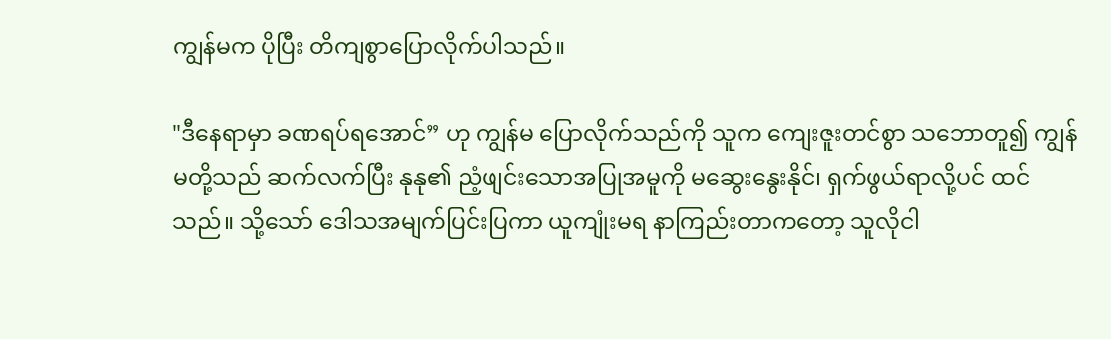ကျွန်မက ပိုပြီး တိကျစွာပြောလိုက်ပါသည်။

"ဒီနေရာမှာ ခဏရပ်ရအောင်” ဟု ကျွန်မ ပြောလိုက်သည်ကို သူက ကျေးဇူးတင်စွာ သဘောတူ၍ ကျွန်မတို့သည် ဆက်လက်ပြီး နုနု၏ ညံ့ဖျင်းသောအပြုအမူကို မဆွေးနွေးနိုင်၊ ရှက်ဖွယ်ရာလို့ပင် ထင်သည်။ သို့သော် ဒေါသအမျက်ပြင်းပြကာ ယူကျုံးမရ နာကြည်းတာကတော့ သူလိုငါ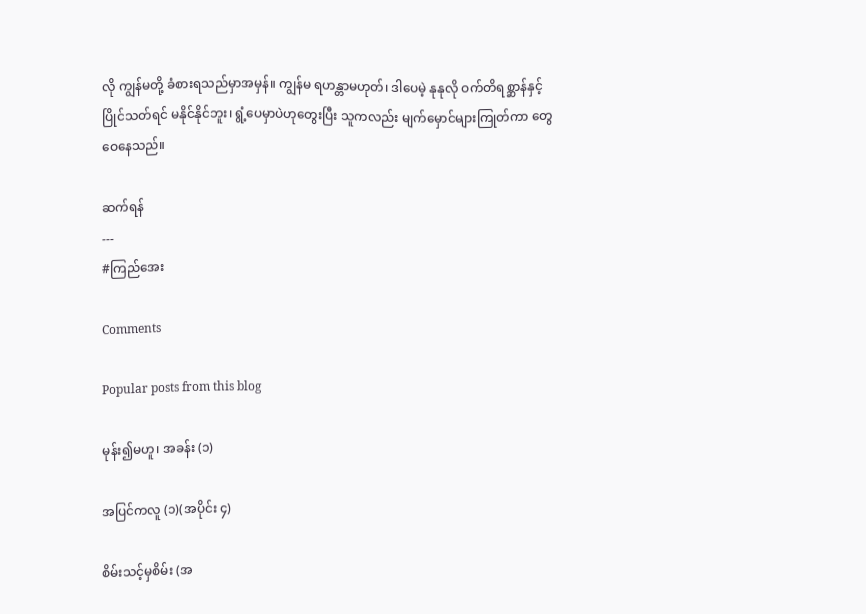လို ကျွန်မတို့ ခံစားရသည်မှာအမှန်။ ကျွန်မ ရဟန္တာမဟုတ်၊ ဒါပေမဲ့ နုနုလို ဝက်တိရစ္ဆာန်နှင့် ပြိုင်သတ်ရင် မနိုင်နိုင်ဘူး၊ ရွံ့ပေမှာပဲဟုတွေးပြီး သူကလည်း မျက်မှောင်များကြုတ်ကာ တွေဝေနေသည်။

ဆက်ရန်
---
#ကြည်အေး

Comments

Popular posts from this blog

မုန်း၍မဟူ၊ အခန်း (၁)

အပြင်ကလူ (၁)(အပိုင်း ၄)

စိမ်းသင့်မှစိမ်း (အ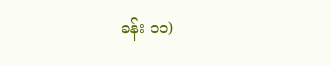ခန်း ၁၁)